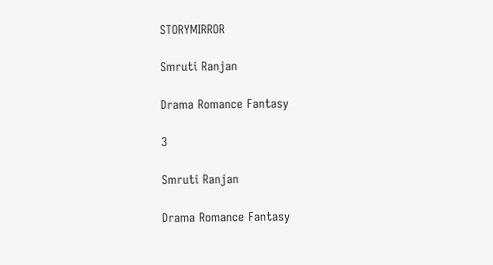STORYMIRROR

Smruti Ranjan

Drama Romance Fantasy

3

Smruti Ranjan

Drama Romance Fantasy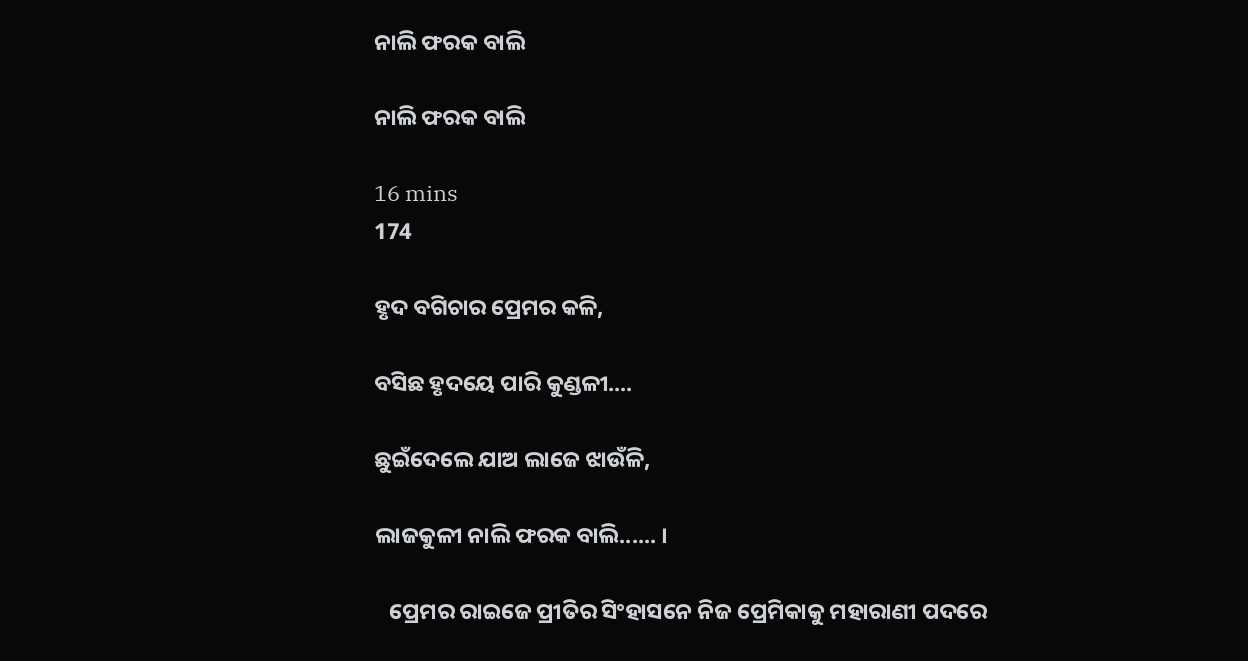ନାଲି ଫରକ ବାଲି

ନାଲି ଫରକ ବାଲି

16 mins
174

ହୃଦ ବଗିଚାର ପ୍ରେମର କଳି,

ବସିଛ ହୃଦୟେ ପାରି କୁଣ୍ଡଳୀ....

ଛୁଇଁଦେଲେ ଯାଅ ଲାଜେ ଝାଉଁଳି,

ଲାଜକୁଳୀ ନାଲି ଫରକ ବାଲି...... ।

   ପ୍ରେମର ରାଇଜେ ପ୍ରୀତିର ସିଂହାସନେ ନିଜ ପ୍ରେମିକାକୁ ମହାରାଣୀ ପଦରେ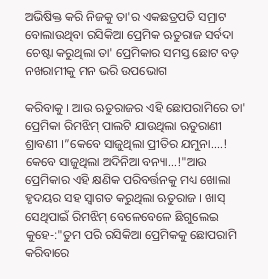ଅଭିଷିକ୍ତ କରି ନିଜକୁ ତା'ର ଏକଛତ୍ରପତି ସମ୍ରାଟ ବୋଲାଉଥିବା ରସିକିଆ ପ୍ରେମିକ ଋତୁରାଜ ସର୍ବଦା ଚେଷ୍ଟା କରୁଥିଲା ତା' ପ୍ରେମିକାର ସମସ୍ତ ଛୋଟ ବଡ଼ ନଖରାମୀକୁ ମନ ଭରି ଉପଭୋଗ

କରିବାକୁ । ଆଉ ଋତୁରାଜର ଏହି ଛୋପରାମିରେ ତା' ପ୍ରେମିକା ରିମଝିମ୍ ପାଲଟି ଯାଉଥିଲା ଋତୁରାଣୀ ଶ୍ରାବଣୀ ।”କେବେ ସାଜୁଥିଲା ପ୍ରୀତିର ଯମୁନା....! କେବେ ସାଜୁଥିଲା ଅଦିନିଆ ବନ୍ୟା...!"ଆଉ ପ୍ରେମିକାର ଏହି କ୍ଷଣିକ ପରିବର୍ତ୍ତନକୁ ମଧ୍ୟ ଖୋଲା ହୃଦୟର ସହ ସ୍ୱାଗତ କରୁଥିଲା ଋତୁରାଜ । ଖାସ୍ ସେଥିପାଇଁ ରିମଝିମ୍ ବେଳେବେଳେ ଛିଗୁଲେଇ କୁହେ-:"ତୁମ ପରି ରସିକିଆ ପ୍ରେମିକକୁ ଛୋପରାମି କରିବାରେ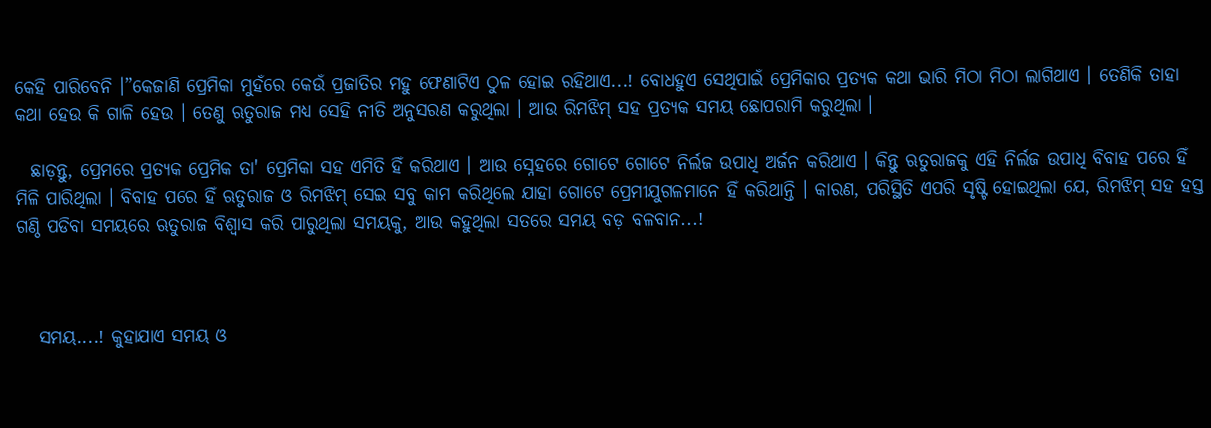କେହି ପାରିବେନି ।”କେଜାଣି ପ୍ରେମିକା ମୁହଁରେ କେଉଁ ପ୍ରଜାତିର ମହୁ ଫେଣାଟିଏ ଠୁଳ ହୋଇ ରହିଥାଏ...! ବୋଧହୁଏ ସେଥିପାଇଁ ପ୍ରେମିକାର ପ୍ରତ୍ୟକ କଥା ଭାରି ମିଠା ମିଠା ଲାଗିଥାଏ । ତେଣିକି ତାହା କଥା ହେଉ କି ଗାଳି ହେଉ । ତେଣୁ ଋତୁରାଜ ମଧ୍ୟ ସେହି ନୀତି ଅନୁସରଣ କରୁଥିଲା । ଆଉ ରିମଝିମ୍ ସହ ପ୍ରତ୍ୟକ ସମୟ ଛୋପରାମି କରୁଥିଲା ।

  ଛାଡ଼ନ୍ତୁ, ପ୍ରେମରେ ପ୍ରତ୍ୟକ ପ୍ରେମିକ ତା' ପ୍ରେମିକା ସହ ଏମିତି ହିଁ କରିଥାଏ । ଆଉ ସ୍ନେହରେ ଗୋଟେ ଗୋଟେ ନିର୍ଲଜ ଉପାଧି ଅର୍ଜନ କରିଥାଏ । କିନ୍ତୁ ଋତୁରାଜକୁ ଏହି ନିର୍ଲଜ ଉପାଧି ବିବାହ ପରେ ହିଁ ମିଳି ପାରିଥିଲା । ବିବାହ ପରେ ହିଁ ଋତୁରାଜ ଓ ରିମଝିମ୍ ସେଇ ସବୁ କାମ କରିଥିଲେ ଯାହା ଗୋଟେ ପ୍ରେମୀଯୁଗଳମାନେ ହିଁ କରିଥାନ୍ତି । କାରଣ, ପରିସ୍ଥିତି ଏପରି ସୃଷ୍ଟି ହୋଇଥିଲା ଯେ, ରିମଝିମ୍ ସହ ହସ୍ତ ଗଣ୍ଠି ପଡିବା ସମୟରେ ଋତୁରାଜ ବିଶ୍ୱାସ କରି ପାରୁଥିଲା ସମୟକୁ, ଆଉ କହୁଥିଲା ସତରେ ସମୟ ବଡ଼ ବଳବାନ...!



   ସମୟ....! କୁହାଯାଏ ସମୟ ଓ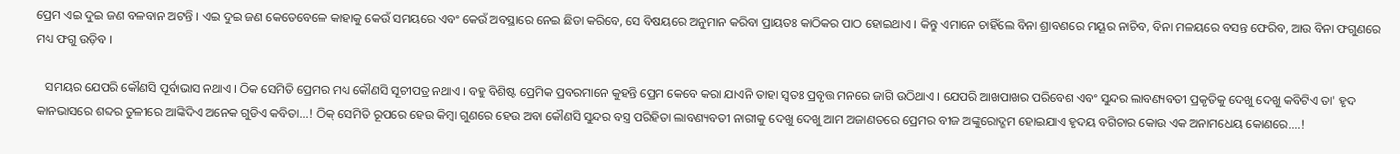ପ୍ରେମ ଏଇ ଦୁଇ ଜଣ ବଳବାନ ଅଟନ୍ତି । ଏଇ ଦୁଇ ଜଣ କେତେବେଳେ କାହାକୁ କେଉଁ ସମୟରେ ଏବଂ କେଉଁ ଅବସ୍ଥାରେ ନେଇ ଛିଡା କରିବେ, ସେ ବିଷୟରେ ଅନୁମାନ କରିବା ପ୍ରାୟତଃ କାଠିକର ପାଠ ହୋଇଥାଏ । କିନ୍ତୁ ଏମାନେ ଚାହିଁଲେ ବିନା ଶ୍ରାବଣରେ ମୟୂର ନାଚିବ, ବିନା ମଳୟରେ ବସନ୍ତ ଫେରିବ, ଆଉ ବିନା ଫଗୁଣରେ ମଧ୍ୟ ଫଗୁ ଉଡ଼ିବ ।

   ସମୟର ଯେପରି କୌଣସି ପୂର୍ବାଭାସ ନଥାଏ । ଠିକ ସେମିତି ପ୍ରେମର ମଧ୍ୟ କୌଣସି ସୂଚୀପତ୍ର ନଥାଏ । ବହୁ ବିଶିଷ୍ଟ ପ୍ରେମିକ ପ୍ରବରମାନେ କୁହନ୍ତି ପ୍ରେମ କେବେ କରା ଯାଏନି ତାହା ସ୍ୱତଃ ପ୍ରବୃତ୍ତ ମନରେ ଜାଗି ଉଠିଥାଏ । ଯେପରି ଆଖପାଖର ପରିବେଶ ଏବଂ ସୁନ୍ଦର ଲାବଣ୍ୟବତୀ ପ୍ରକୃତିକୁ ଦେଖୁ ଦେଖୁ କବିଟିଏ ତା' ହୃଦ କାନଭାସରେ ଶବ୍ଦର ତୁଳୀରେ ଆଙ୍କିଦିଏ ଅନେକ ଗୁଡିଏ କବିତା...! ଠିକ୍ ସେମିତି ରୂପରେ ହେଉ କିମ୍ବା ଗୁଣରେ ହେଉ ଅବା କୌଣସି ସୁନ୍ଦର ବସ୍ତ୍ର ପରିହିତା ଲାବଣ୍ୟବତୀ ନାରୀକୁ ଦେଖୁ ଦେଖୁ ଆମ ଅଜାଣତରେ ପ୍ରେମର ବୀଜ ଅଙ୍କୁରୋଦ୍ଗମ ହୋଇଯାଏ ହୃଦୟ ବଗିଚାର କୋଉ ଏକ ଅନାମଧେୟ କୋଣରେ....!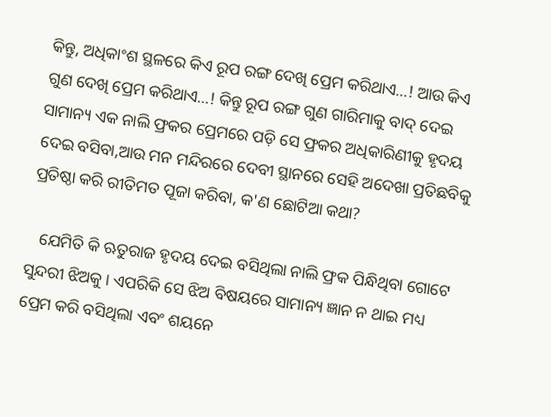କିନ୍ତୁ, ଅଧିକାଂଶ ସ୍ଥଳରେ କିଏ ରୂପ ରଙ୍ଗ ଦେଖି ପ୍ରେମ କରିଥାଏ...! ଆଉ କିଏ ଗୁଣ ଦେଖି ପ୍ରେମ କରିଥାଏ...! କିନ୍ତୁ ରୂପ ରଙ୍ଗ ଗୁଣ ଗାରିମାକୁ ବାଦ୍ ଦେଇ ସାମାନ୍ୟ ଏକ ନାଲି ଫ୍ରକର ପ୍ରେମରେ ପଡ଼ି ସେ ଫ୍ରକର ଅଧିକାରିଣୀକୁ ହୃଦୟ ଦେଇ ବସିବା,ଆଉ ମନ ମନ୍ଦିରରେ ଦେବୀ ସ୍ଥାନରେ ସେହି ଅଦେଖା ପ୍ରତିଛବିକୁ ପ୍ରତିଷ୍ଠା କରି ରୀତିମତ ପୂଜା କରିବା, କ'ଣ ଛୋଟିଆ କଥା?

   ଯେମିତି କି ଋତୁରାଜ ହୃଦୟ ଦେଇ ବସିଥିଲା ନାଲି ଫ୍ରକ ପିନ୍ଧିଥିବା ଗୋଟେ ସୁନ୍ଦରୀ ଝିଅକୁ । ଏପରିକି ସେ ଝିଅ ବିଷୟରେ ସାମାନ୍ୟ ଜ୍ଞାନ ନ ଥାଇ ମଧ୍ୟ ପ୍ରେମ କରି ବସିଥିଲା ଏବଂ ଶୟନେ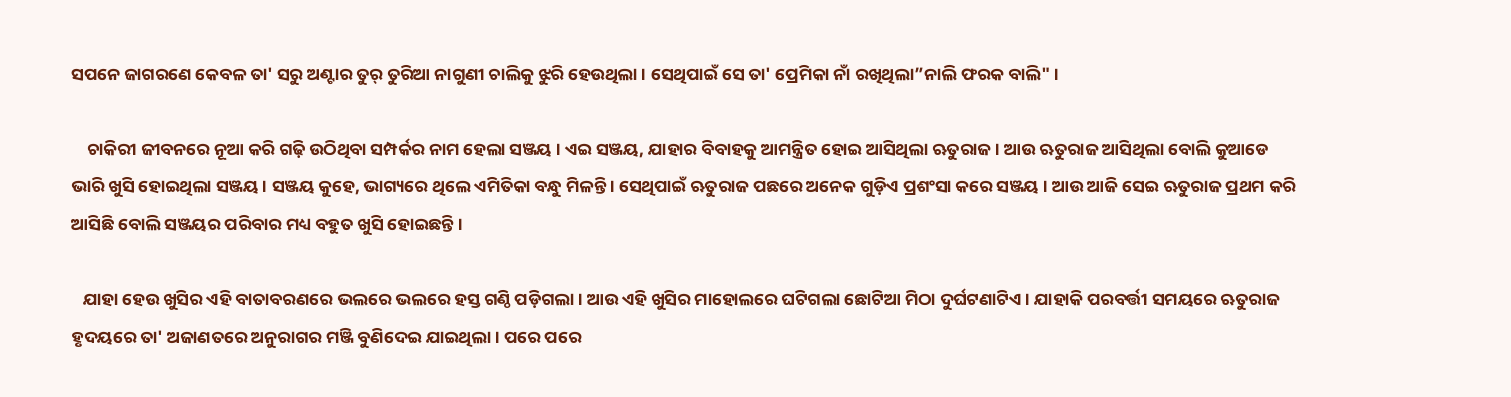ସପନେ ଜାଗରଣେ କେବଳ ତା' ସରୁ ଅଣ୍ଟାର ତୁର୍ ତୁରିଆ ନାଗୁଣୀ ଚାଲିକୁ ଝୁରି ହେଉଥିଲା । ସେଥିପାଇଁ ସେ ତା' ପ୍ରେମିକା ନାଁ ରଖିଥିଲା”ନାଲି ଫରକ ବାଲି" ।

    ଚାକିରୀ ଜୀବନରେ ନୂଆ କରି ଗଢ଼ି ଉଠିଥିବା ସମ୍ପର୍କର ନାମ ହେଲା ସଞ୍ଜୟ । ଏଇ ସଞ୍ଜୟ, ଯାହାର ବିବାହକୁ ଆମନ୍ତ୍ରିତ ହୋଇ ଆସିଥିଲା ଋତୁରାଜ । ଆଉ ଋତୁରାଜ ଆସିଥିଲା ବୋଲି କୁଆଡେ ଭାରି ଖୁସି ହୋଇଥିଲା ସଞ୍ଜୟ । ସଞ୍ଜୟ କୁହେ, ଭାଗ୍ୟରେ ଥିଲେ ଏମିତିକା ବନ୍ଧୁ ମିଳନ୍ତି । ସେଥିପାଇଁ ଋତୁରାଜ ପଛରେ ଅନେକ ଗୁଡ଼ିଏ ପ୍ରଶଂସା କରେ ସଞ୍ଜୟ । ଆଉ ଆଜି ସେଇ ଋତୁରାଜ ପ୍ରଥମ କରି ଆସିଛି ବୋଲି ସଞ୍ଜୟର ପରିବାର ମଧ୍ୟ ବହୁତ ଖୁସି ହୋଇଛନ୍ତି ।

   ଯାହା ହେଉ ଖୁସିର ଏହି ବାତାବରଣରେ ଭଲରେ ଭଲରେ ହସ୍ତ ଗଣ୍ଠି ପଡ଼ିଗଲା । ଆଉ ଏହି ଖୁସିର ମାହୋଲରେ ଘଟିଗଲା ଛୋଟିଆ ମିଠା ଦୁର୍ଘଟଣାଟିଏ । ଯାହାକି ପରବର୍ତ୍ତୀ ସମୟରେ ଋତୁରାଜ ହୃଦୟରେ ତା' ଅଜାଣତରେ ଅନୁରାଗର ମଞ୍ଜି ବୁଣିଦେଇ ଯାଇଥିଲା । ପରେ ପରେ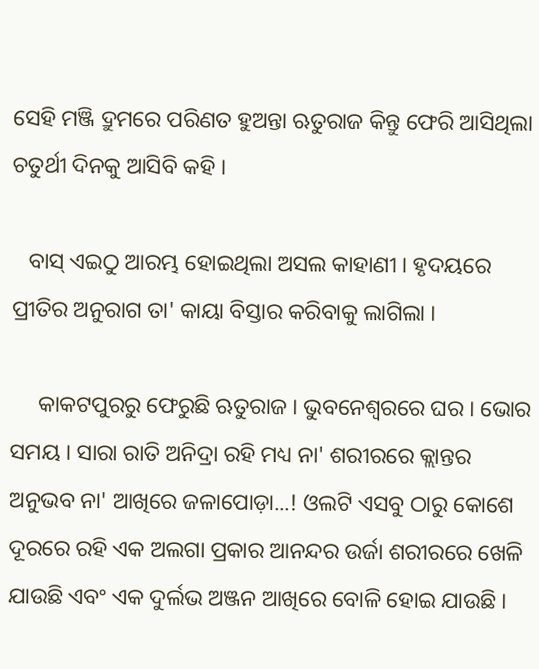ସେହି ମଞ୍ଜି ଦ୍ରୁମରେ ପରିଣତ ହୁଅନ୍ତା ଋତୁରାଜ କିନ୍ତୁ ଫେରି ଆସିଥିଲା ଚତୁର୍ଥୀ ଦିନକୁ ଆସିବି କହି ।

   ବାସ୍ ଏଇଠୁ ଆରମ୍ଭ ହୋଇଥିଲା ଅସଲ କାହାଣୀ । ହୃଦୟରେ ପ୍ରୀତିର ଅନୁରାଗ ତା' କାୟା ବିସ୍ତାର କରିବାକୁ ଲାଗିଲା ।

     କାକଟପୁରରୁ ଫେରୁଛି ଋତୁରାଜ । ଭୁବନେଶ୍ୱରରେ ଘର । ଭୋର ସମୟ । ସାରା ରାତି ଅନିଦ୍ରା ରହି ମଧ୍ୟ ନା' ଶରୀରରେ କ୍ଲାନ୍ତର ଅନୁଭବ ନା' ଆଖିରେ ଜଳାପୋଡ଼ା...! ଓଲଟି ଏସବୁ ଠାରୁ କୋଶେ ଦୂରରେ ରହି ଏକ ଅଲଗା ପ୍ରକାର ଆନନ୍ଦର ଉର୍ଜା ଶରୀରରେ ଖେଳି ଯାଉଛି ଏବଂ ଏକ ଦୁର୍ଲଭ ଅଞ୍ଜନ ଆଖିରେ ବୋଳି ହୋଇ ଯାଉଛି ।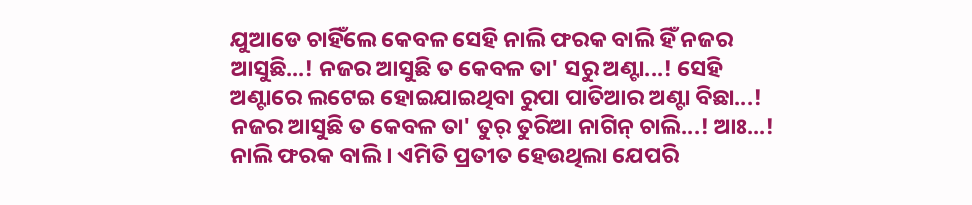ଯୁଆଡେ ଚାହିଁଲେ କେବଳ ସେହି ନାଲି ଫରକ ବାଲି ହିଁ ନଜର ଆସୁଛି...! ନଜର ଆସୁଛି ତ କେବଳ ତା' ସରୁ ଅଣ୍ଟା...! ସେହି ଅଣ୍ଟାରେ ଲଟେଇ ହୋଇଯାଇଥିବା ରୁପା ପାତିଆର ଅଣ୍ଟା ବିଛା...! ନଜର ଆସୁଛି ତ କେବଳ ତା' ତୁର୍ ତୁରିଆ ନାଗିନ୍ ଚାଲି...! ଆଃ...! ନାଲି ଫରକ ବାଲି । ଏମିତି ପ୍ରତୀତ ହେଉଥିଲା ଯେପରି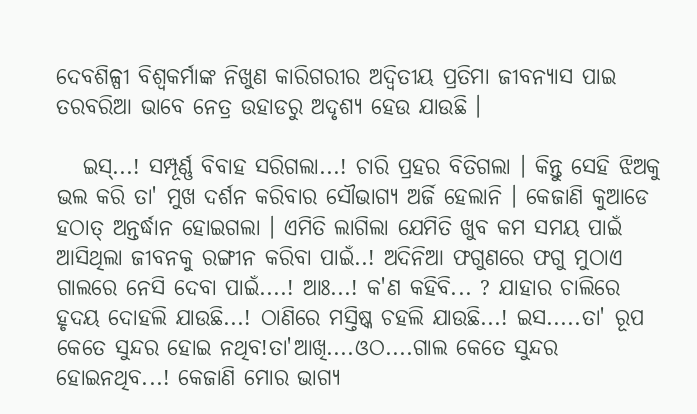ଦେବଶିଳ୍ପୀ ବିଶ୍ୱକର୍ମାଙ୍କ ନିଖୁଣ କାରିଗରୀର ଅଦ୍ୱିତୀୟ ପ୍ରତିମା ଜୀବନ୍ୟାସ ପାଇ ତରବରିଆ ଭାବେ ନେତ୍ର ଉହାଡରୁ ଅଦୃଶ୍ୟ ହେଉ ଯାଉଛି ।

   ଇସ୍...! ସମ୍ପୂର୍ଣ୍ଣ ବିବାହ ସରିଗଲା...! ଚାରି ପ୍ରହର ବିତିଗଲା । କିନ୍ତୁ ସେହି ଝିଅକୁ ଭଲ କରି ତା' ମୁଖ ଦର୍ଶନ କରିବାର ସୌଭାଗ୍ୟ ଅର୍ଜି ହେଲାନି । କେଜାଣି କୁଆଡେ ହଠାତ୍ ଅନ୍ତର୍ଦ୍ଧାନ ହୋଇଗଲା । ଏମିତି ଲାଗିଲା ଯେମିତି ଖୁବ କମ ସମୟ ପାଇଁ ଆସିଥିଲା ଜୀବନକୁ ରଙ୍ଗୀନ କରିବା ପାଇଁ..! ଅଦିନିଆ ଫଗୁଣରେ ଫଗୁ ମୁଠାଏ ଗାଲରେ ନେସି ଦେବା ପାଇଁ....! ଆଃ...! କ'ଣ କହିବି... ? ଯାହାର ଚାଲିରେ ହୃଦୟ ଦୋହଲି ଯାଉଛି...! ଠାଣିରେ ମସ୍ତିଷ୍କ ଚହଲି ଯାଉଛି...! ଇସ.....ତା' ରୂପ କେତେ ସୁନ୍ଦର ହୋଇ ନଥିବ!ତା'ଆଖି....ଓଠ....ଗାଲ କେତେ ସୁନ୍ଦର ହୋଇନଥିବ...! କେଜାଣି ମୋର ଭାଗ୍ୟ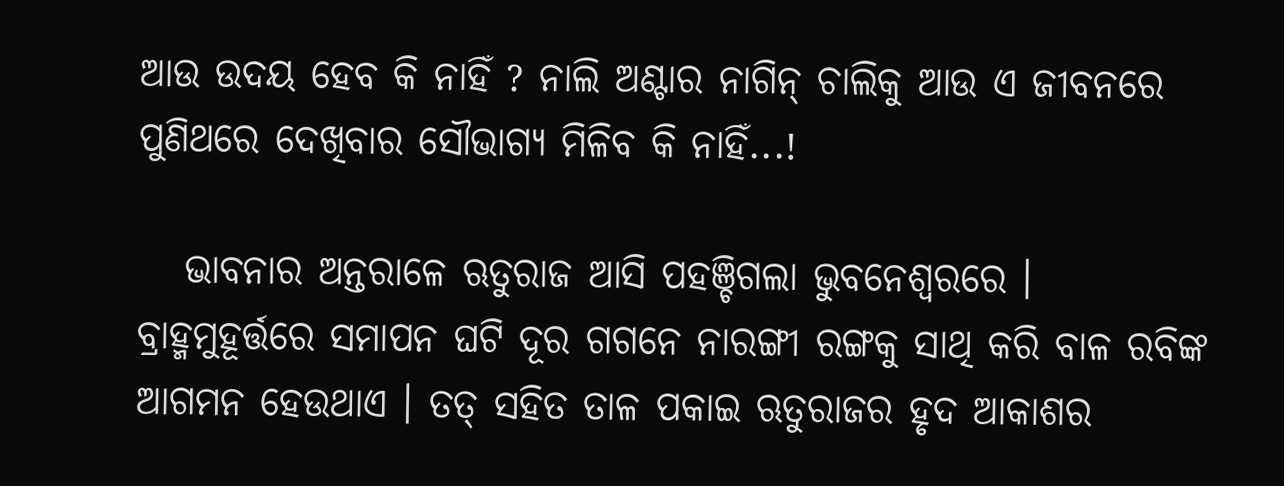ଆଉ ଉଦୟ ହେବ କି ନାହିଁ ? ନାଲି ଅଣ୍ଟାର ନାଗିନ୍ ଚାଲିକୁ ଆଉ ଏ ଜୀବନରେ ପୁଣିଥରେ ଦେଖିବାର ସୌଭାଗ୍ୟ ମିଳିବ କି ନାହିଁ...!

   ଭାବନାର ଅନ୍ତରାଳେ ଋତୁରାଜ ଆସି ପହଞ୍ଚିଗଲା ଭୁବନେଶ୍ୱରରେ । ବ୍ରାହ୍ମମୁହୂର୍ତ୍ତରେ ସମାପନ ଘଟି ଦୂର ଗଗନେ ନାରଙ୍ଗୀ ରଙ୍ଗକୁ ସାଥି କରି ବାଳ ରବିଙ୍କ ଆଗମନ ହେଉଥାଏ । ତତ୍ ସହିତ ତାଳ ପକାଇ ଋତୁରାଜର ହୃଦ ଆକାଶର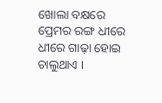ଖୋଲା ବକ୍ଷରେ ପ୍ରେମର ରଙ୍ଗ ଧୀରେ ଧୀରେ ଗାଢ଼ା ହୋଇ ଚାଲୁଥାଏ ।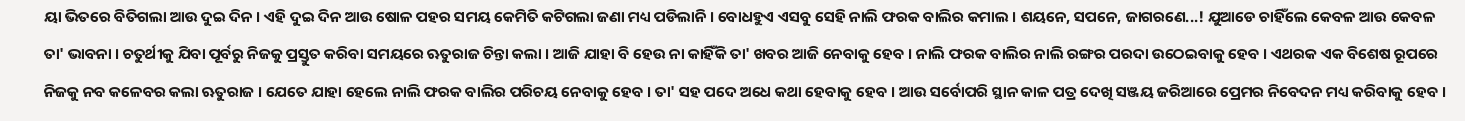ୟା ଭିତରେ ବିତିଗଲା ଆଉ ଦୁଇ ଦିନ । ଏହି ଦୁଇ ଦିନ ଆଉ ଷୋଳ ପହର ସମୟ କେମିତି କଟିଗଲା ଜଣା ମଧ୍ୟ ପଡିଲାନି । ବୋଧହୁଏ ଏସବୁ ସେହି ନାଲି ଫରକ ବାଲିର କମାଲ । ଶୟନେ, ସପନେ, ଜାଗରଣେ...! ଯୁଆଡେ ଚାହିଁଲେ କେବଳ ଆଉ କେବଳ ତା' ଭାବନା । ଚତୁର୍ଥୀକୁ ଯିବା ପୂର୍ବରୁ ନିଜକୁ ପ୍ରସ୍ତୁତ କରିବା ସମୟରେ ଋତୁରାଜ ଚିନ୍ତା କଲା । ଆଜି ଯାହା ବି ହେଉ ନା କାହିଁକି ତା' ଖବର ଆଜି ନେବାକୁ ହେବ । ନାଲି ଫରକ ବାଲିର ନାଲି ରଙ୍ଗର ପରଦା ଉଠେଇବାକୁ ହେବ । ଏଥରକ ଏକ ବିଶେଷ ରୂପରେ ନିଜକୁ ନବ କଳେବର କଲା ଋତୁରାଜ । ଯେତେ ଯାହା ହେଲେ ନାଲି ଫରକ ବାଲିର ପରିଚୟ ନେବାକୁ ହେବ । ତା' ସହ ପଦେ ଅଧେ କଥା ହେବାକୁ ହେବ । ଆଉ ସର୍ବୋପରି ସ୍ଥାନ କାଳ ପତ୍ର ଦେଖି ସଞ୍ଜୟ ଜରିଆରେ ପ୍ରେମର ନିବେଦନ ମଧ୍ୟ କରିବାକୁ ହେବ ।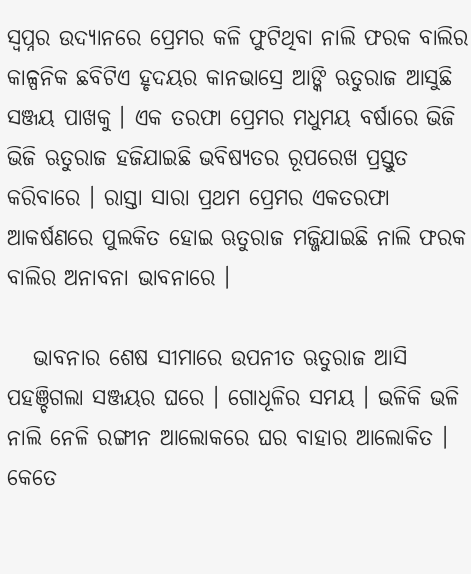ସ୍ୱପ୍ନର ଉଦ୍ୟାନରେ ପ୍ରେମର କଳି ଫୁଟିଥିବା ନାଲି ଫରକ ବାଲିର କାଳ୍ପନିକ ଛବିଟିଏ ହୃଦୟର କାନଭାସ୍ରେ ଆଙ୍କି ଋତୁରାଜ ଆସୁଛି ସଞ୍ଜୟ ପାଖକୁ । ଏକ ତରଫା ପ୍ରେମର ମଧୁମୟ ବର୍ଷାରେ ଭିଜି ଭିଜି ଋତୁରାଜ ହଜିଯାଇଛି ଭବିଷ୍ୟତର ରୂପରେଖ ପ୍ରସ୍ତୁତ କରିବାରେ । ରାସ୍ତା ସାରା ପ୍ରଥମ ପ୍ରେମର ଏକତରଫା ଆକର୍ଷଣରେ ପୁଲକିତ ହୋଇ ଋତୁରାଜ ମଜ୍ଜିଯାଇଛି ନାଲି ଫରକ ବାଲିର ଅନାବନା ଭାବନାରେ ।

   ଭାବନାର ଶେଷ ସୀମାରେ ଉପନୀତ ଋତୁରାଜ ଆସି ପହଞ୍ଚିଗଲା ସଞ୍ଜୟର ଘରେ । ଗୋଧୂଳିର ସମୟ । ଭଳିକି ଭଳି ନାଲି ନେଳି ରଙ୍ଗୀନ ଆଲୋକରେ ଘର ବାହାର ଆଲୋକିତ । କେତେ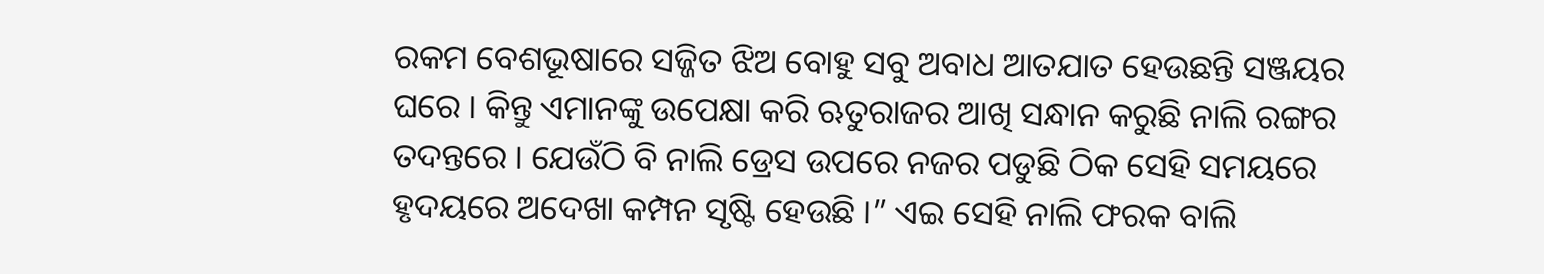ରକମ ବେଶଭୂଷାରେ ସଜ୍ଜିତ ଝିଅ ବୋହୁ ସବୁ ଅବାଧ ଆତଯାତ ହେଉଛନ୍ତି ସଞ୍ଜୟର ଘରେ । କିନ୍ତୁ ଏମାନଙ୍କୁ ଉପେକ୍ଷା କରି ଋତୁରାଜର ଆଖି ସନ୍ଧାନ କରୁଛି ନାଲି ରଙ୍ଗର ତଦନ୍ତରେ । ଯେଉଁଠି ବି ନାଲି ଡ୍ରେସ ଉପରେ ନଜର ପଡୁଛି ଠିକ ସେହି ସମୟରେ ହୃଦୟରେ ଅଦେଖା କମ୍ପନ ସୃଷ୍ଟି ହେଉଛି ।” ଏଇ ସେହି ନାଲି ଫରକ ବାଲି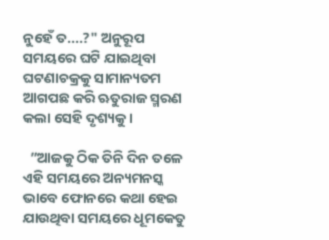ନୁହେଁ ତ....?" ଅନୁରୂପ ସମୟରେ ଘଟି ଯାଇଥିବା ଘଟଣାଚକ୍ରକୁ ସାମାନ୍ୟତମ ଆଗପଛ କରି ଋତୁରାଜ ସ୍ମରଣ କଲା ସେହି ଦୃଶ୍ୟକୁ ।

  ”ଆଜକୁ ଠିକ ତିନି ଦିନ ତଳେ ଏହି ସମୟରେ ଅନ୍ୟମନସ୍କ ଭାବେ ଫୋନରେ କଥା ହେଇ ଯାଉଥିବା ସମୟରେ ଧୂମକେତୁ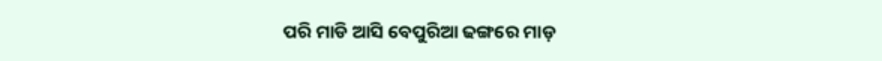ପରି ମାଡି ଆସି ବେପୁରିଆ ଢଙ୍ଗରେ ମାଡ଼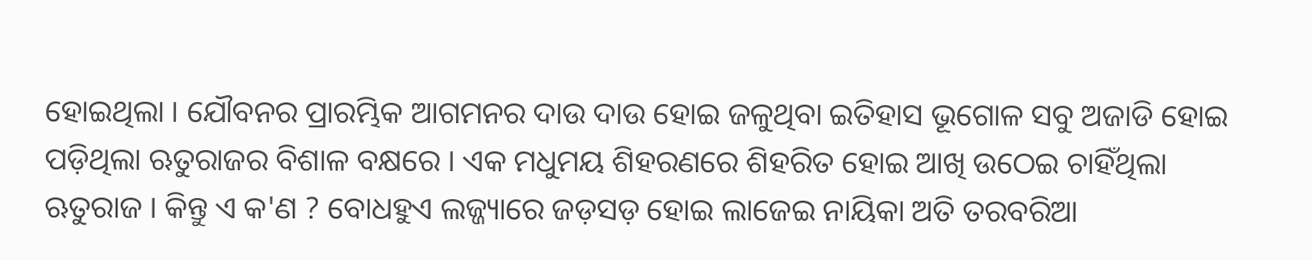ହୋଇଥିଲା । ଯୌବନର ପ୍ରାରମ୍ଭିକ ଆଗମନର ଦାଉ ଦାଉ ହୋଇ ଜଳୁଥିବା ଇତିହାସ ଭୂଗୋଳ ସବୁ ଅଜାଡି ହୋଇ ପଡ଼ିଥିଲା ଋତୁରାଜର ବିଶାଳ ବକ୍ଷରେ । ଏକ ମଧୁମୟ ଶିହରଣରେ ଶିହରିତ ହୋଇ ଆଖି ଉଠେଇ ଚାହିଁଥିଲା ଋତୁରାଜ । କିନ୍ତୁ ଏ କ'ଣ ? ବୋଧହୁଏ ଲଜ୍ଜ୍ୟାରେ ଜଡ଼ସଡ଼ ହୋଇ ଲାଜେଇ ନାୟିକା ଅତି ତରବରିଆ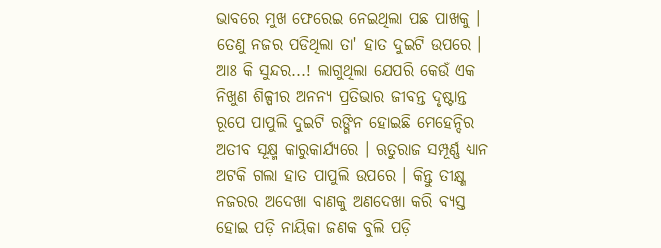ଭାବରେ ମୁଖ ଫେରେଇ ନେଇଥିଲା ପଛ ପାଖକୁ । ତେଣୁ ନଜର ପଡିଥିଲା ତା' ହାତ ଦୁଇଟି ଉପରେ । ଆଃ କି ସୁନ୍ଦର...! ଲାଗୁଥିଲା ଯେପରି କେଉଁ ଏକ ନିଖୁଣ ଶିଳ୍ପୀର ଅନନ୍ୟ ପ୍ରତିଭାର ଜୀବନ୍ତ ଦୃଷ୍ଟାନ୍ତ ରୂପେ ପାପୁଲି ଦୁଇଟି ରଙ୍ଗିନ ହୋଇଛି ମେହେନ୍ଦିର ଅତୀବ ସୂକ୍ଷ୍ମ କାରୁକାର୍ଯ୍ୟରେ । ଋତୁରାଜ ସମ୍ପୂର୍ଣ୍ଣ ଧ୍ୟାନ ଅଟକି ଗଲା ହାତ ପାପୁଲି ଉପରେ । କିନ୍ତୁ ତୀକ୍ଷ୍ଣ ନଜରର ଅଦେଖା ବାଣକୁ ଅଣଦେଖା କରି ବ୍ୟସ୍ତ ହୋଇ ପଡ଼ି ନାୟିକା ଜଣକ ବୁଲି ପଡ଼ି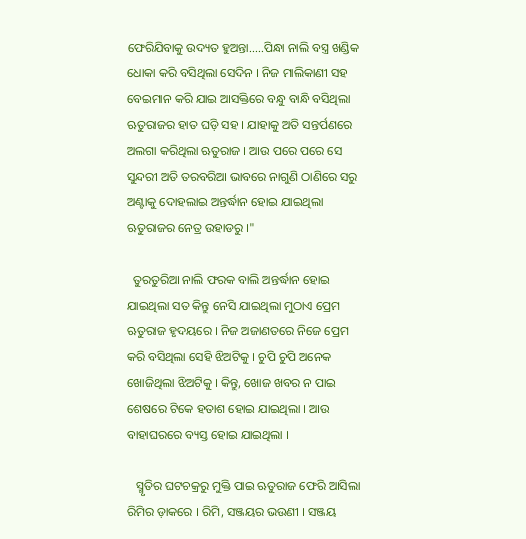ଫେରିଯିବାକୁ ଉଦ୍ୟତ ହୁଅନ୍ତା.....ପିନ୍ଧା ନାଲି ବସ୍ତ୍ର ଖଣ୍ଡିକ ଧୋକା କରି ବସିଥିଲା ସେଦିନ । ନିଜ ମାଲିକାଣୀ ସହ ବେଇମାନ କରି ଯାଇ ଆସକ୍ତିରେ ବନ୍ଧୁ ବାନ୍ଧି ବସିଥିଲା ଋତୁରାଜର ହାତ ଘଡ଼ି ସହ । ଯାହାକୁ ଅତି ସନ୍ତର୍ପଣରେ ଅଲଗା କରିଥିଲା ଋତୁରାଜ । ଆଉ ପରେ ପରେ ସେ ସୁନ୍ଦରୀ ଅତି ତରବରିଆ ଭାବରେ ନାଗୁଣି ଠାଣିରେ ସରୁ ଅଣ୍ଟାକୁ ଦୋହଲାଇ ଅନ୍ତର୍ଦ୍ଧାନ ହୋଇ ଯାଇଥିଲା ଋତୁରାଜର ନେତ୍ର ଉହାଡରୁ ।"

  ତୁରତୁରିଆ ନାଲି ଫରକ ବାଲି ଅନ୍ତର୍ଦ୍ଧାନ ହୋଇ ଯାଇଥିଲା ସତ କିନ୍ତୁ ନେସି ଯାଇଥିଲା ମୁଠାଏ ପ୍ରେମ ଋତୁରାଜ ହୃଦୟରେ । ନିଜ ଅଜାଣତରେ ନିଜେ ପ୍ରେମ କରି ବସିଥିଲା ସେହି ଝିଅଟିକୁ । ଚୁପି ଚୁପି ଅନେକ ଖୋଜିଥିଲା ଝିଅଟିକୁ । କିନ୍ତୁ, ଖୋଜ ଖବର ନ ପାଇ ଶେଷରେ ଟିକେ ହତାଶ ହୋଇ ଯାଇଥିଲା । ଆଉ ବାହାଘରରେ ବ୍ୟସ୍ତ ହୋଇ ଯାଇଥିଲା ।

   ସ୍ମୃତିର ଘଟଚକ୍ରରୁ ମୁକ୍ତି ପାଇ ଋତୁରାଜ ଫେରି ଆସିଲା ରିମିର ଡ଼ାକରେ । ରିମି, ସଞ୍ଜୟର ଭଉଣୀ । ସଞ୍ଜୟ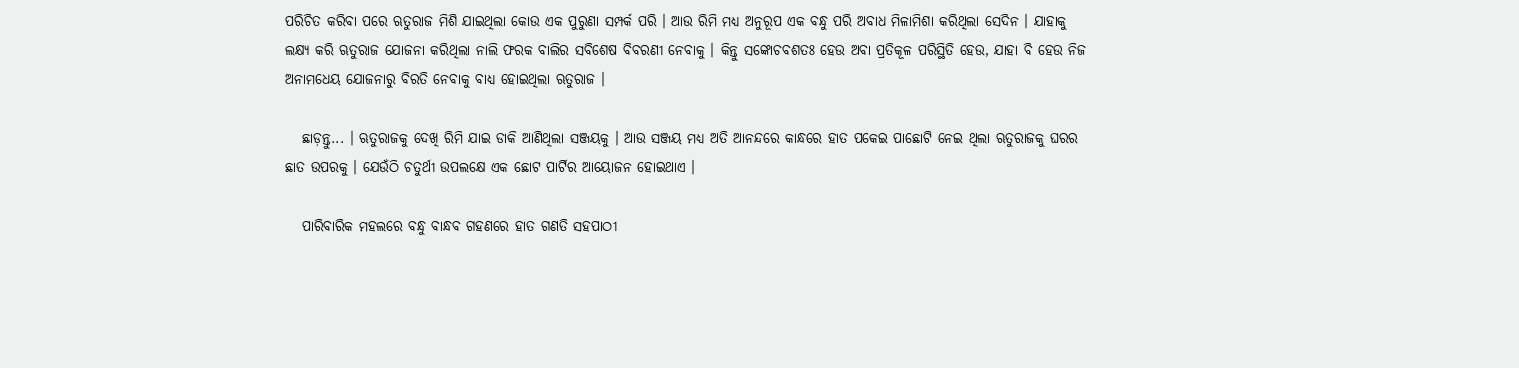ପରିଚିତ କରିବା ପରେ ଋତୁରାଜ ମିଶି ଯାଇଥିଲା କୋଉ ଏକ ପୁରୁଣା ସମ୍ପର୍କ ପରି । ଆଉ ରିମି ମଧ୍ୟ ଅନୁରୂପ ଏକ ବନ୍ଧୁ ପରି ଅବାଧ ମିଳାମିଶା କରିଥିଲା ସେଦିନ । ଯାହାକୁ ଲକ୍ଷ୍ୟ କରି ଋତୁରାଜ ଯୋଜନା କରିଥିଲା ନାଲି ଫରକ ବାଲିର ସବିଶେଷ ବିବରଣୀ ନେବାକୁ । କିନ୍ତୁ ସଙ୍କୋଚବଶତଃ ହେଉ ଅବା ପ୍ରତିକୂଳ ପରିସ୍ଥିତି ହେଉ, ଯାହା ବି ହେଉ ନିଜ ଅନାମଧେୟ ଯୋଜନାରୁ ବିରତି ନେବାକୁ ବାଧ୍ୟ ହୋଇଥିଲା ଋତୁରାଜ ।

   ଛାଡ଼ନ୍ତୁ... । ଋତୁରାଜକୁ ଦେଖି ରିମି ଯାଇ ଡାକି ଆଣିଥିଲା ସଞ୍ଜୟକୁ । ଆଉ ସଞ୍ଜୟ ମଧ୍ୟ ଅତି ଆନନ୍ଦରେ କାନ୍ଧରେ ହାତ ପକେଇ ପାଛୋଟି ନେଇ ଥିଲା ଋତୁରାଜକୁ ଘରର ଛାତ ଉପରକୁ । ଯେଉଁଠି ଚତୁର୍ଥୀ ଉପଲକ୍ଷେ ଏକ ଛୋଟ ପାର୍ଟିର ଆୟୋଜନ ହୋଇଥାଏ ।

   ପାରିବାରିକ ମହଲରେ ବନ୍ଧୁ ବାନ୍ଧବ ଗହଣରେ ହାତ ଗଣତି ସହପାଠୀ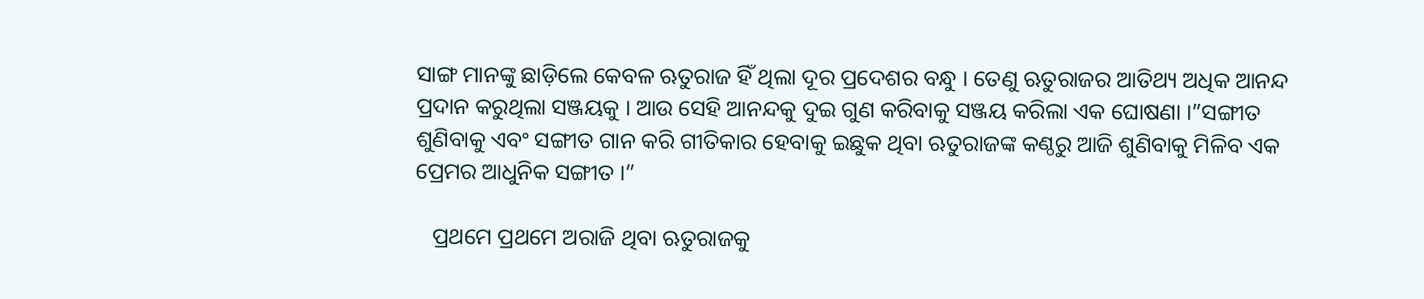ସାଙ୍ଗ ମାନଙ୍କୁ ଛାଡ଼ିଲେ କେବଳ ଋତୁରାଜ ହିଁ ଥିଲା ଦୂର ପ୍ରଦେଶର ବନ୍ଧୁ । ତେଣୁ ଋତୁରାଜର ଆତିଥ୍ୟ ଅଧିକ ଆନନ୍ଦ ପ୍ରଦାନ କରୁଥିଲା ସଞ୍ଜୟକୁ । ଆଉ ସେହି ଆନନ୍ଦକୁ ଦୁଇ ଗୁଣ କରିବାକୁ ସଞ୍ଜୟ କରିଲା ଏକ ଘୋଷଣା ।”ସଙ୍ଗୀତ ଶୁଣିବାକୁ ଏବଂ ସଙ୍ଗୀତ ଗାନ କରି ଗୀତିକାର ହେବାକୁ ଇଛୁକ ଥିବା ଋତୁରାଜଙ୍କ କଣ୍ଠରୁ ଆଜି ଶୁଣିବାକୁ ମିଳିବ ଏକ ପ୍ରେମର ଆଧୁନିକ ସଙ୍ଗୀତ ।”

   ପ୍ରଥମେ ପ୍ରଥମେ ଅରାଜି ଥିବା ଋତୁରାଜକୁ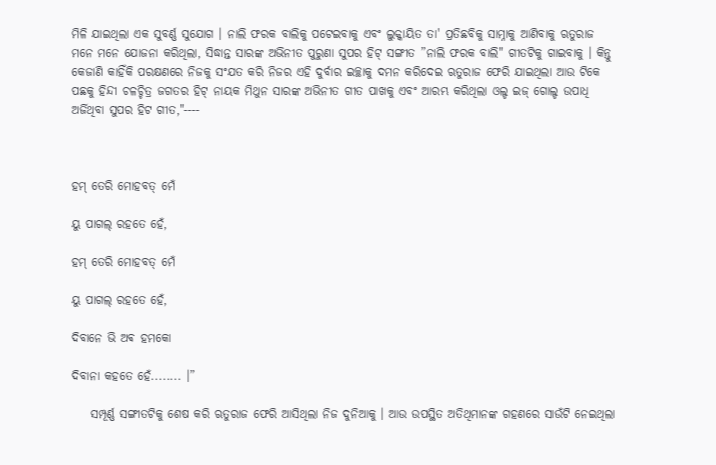ମିଳି ଯାଇଥିଲା ଏକ ସୁବର୍ଣ୍ଣ ସୁଯୋଗ । ନାଲି ଫରକ ବାଲିକୁ ପଟେଇବାକୁ ଏବଂ ଲୁକ୍କାୟିତ ତା' ପ୍ରତିଛବିକୁ ସାମ୍ନାକୁ ଆଣିବାକୁ ଋତୁରାଜ ମନେ ମନେ ଯୋଜନା କରିଥିଲା, ସିଦ୍ଧାନ୍ତ ସାରଙ୍କ ଅଭିନୀତ ପୁରୁଣା ସୁପର ହିଟ୍ ସଙ୍ଗୀତ ”ନାଲି ଫରକ ବାଲି" ଗୀତଟିକୁ ଗାଇବାକୁ । କିନ୍ତୁ କେଜାଣି କାହିଁକି ପରକ୍ଷଣରେ ନିଜକୁ ସଂଯତ କରି ନିଜର ଏହି ଦୁର୍ବାର ଇଚ୍ଛାକୁ ଦମନ କରିଦେଇ ଋତୁରାଜ ଫେରି ଯାଇଥିଲା ଆଉ ଟିକେ ପଛକୁ ହିନ୍ଦୀ ଚଳଚ୍ଚିତ୍ର ଜଗତର ହିଟ୍ ନାୟକ ମିଥୁନ ସାରଙ୍କ ଅଭିନୀତ ଗୀତ ପାଖକୁ ଏବଂ ଆରମ୍ଭ କରିଥିଲା ଓଲ୍ଡ ଇଜ୍ ଗୋଲ୍ଡ ଉପାଧି ଅର୍ଜିଥିବା ସୁପର ହିଟ ଗୀତ,"----



ହମ୍ ତେରି ମୋହବତ୍ ମେଁ

ୟୁ ପାଗଲ୍ ରହତେ ହେଁ,

ହମ୍ ତେରି ମୋହବତ୍ ମେଁ

ୟୁ ପାଗଲ୍ ରହତେ ହେଁ,

ଦିବାନେ ଭି ଅଵ ହମକୋ

ଦିବାନା କହତେ ହେଁ........ ।”

    ସମ୍ପୂର୍ଣ୍ଣ ସଙ୍ଗୀତଟିକୁ ଶେଷ କରି ଋତୁରାଜ ଫେରି ଆସିଥିଲା ନିଜ ଦୁନିଆକୁ । ଆଉ ଉପସ୍ଥିତ ଅତିଥିମାନଙ୍କ ଗହଣରେ ସାଉଁଟି ନେଇଥିଲା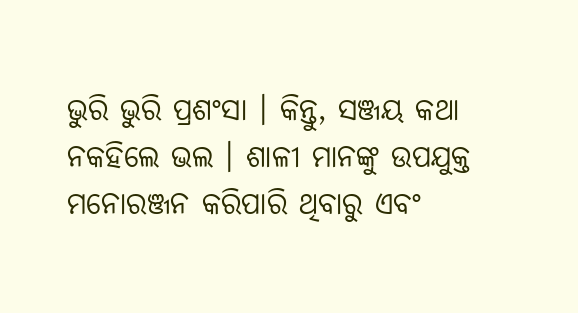ଭୁରି ଭୁରି ପ୍ରଶଂସା । କିନ୍ତୁ, ସଞ୍ଜୟ କଥା ନକହିଲେ ଭଲ । ଶାଳୀ ମାନଙ୍କୁ ଉପଯୁକ୍ତ ମନୋରଞ୍ଜନ କରିପାରି ଥିବାରୁ ଏବଂ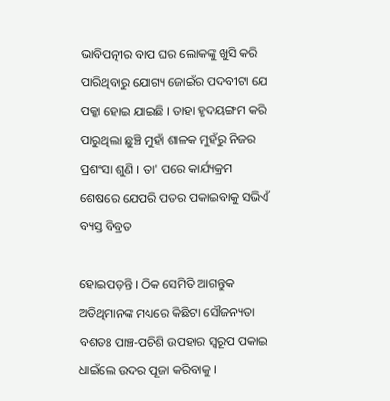ଭାବିପତ୍ନୀର ବାପ ଘର ଲୋକଙ୍କୁ ଖୁସି କରି ପାରିଥିବାରୁ ଯୋଗ୍ୟ ଜୋଇଁର ପଦବୀଟା ଯେ ପକ୍କା ହୋଇ ଯାଇଛି । ତାହା ହୃଦୟଙ୍ଗମ କରି ପାରୁଥିଲା ଛୁଞ୍ଚି ମୁହାଁ ଶାଳକ ମୁହଁରୁ ନିଜର ପ୍ରଶଂସା ଶୁଣି । ତା' ପରେ କାର୍ଯ୍ୟକ୍ରମ ଶେଷରେ ଯେପରି ପତର ପକାଇବାକୁ ସଭିଏଁ ବ୍ୟସ୍ତ ବିବ୍ରତ

ହୋଇପଡ଼ନ୍ତି । ଠିକ ସେମିତି ଆଗନ୍ତୁକ ଅତିଥିମାନଙ୍କ ମଧ୍ୟରେ କିଛିଟା ସୌଜନ୍ୟତା ବଶତଃ ପାଞ୍ଚ-ପଚିଶି ଉପହାର ସ୍ୱରୂପ ପକାଇ ଧାଇଁଲେ ଉଦର ପୂଜା କରିବାକୁ ।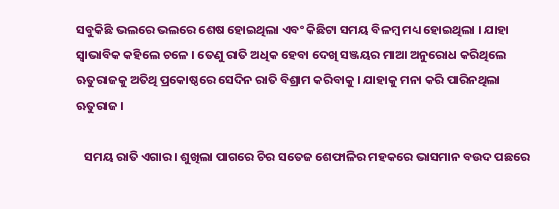ସବୁକିଛି ଭଲରେ ଭଲରେ ଶେଷ ହୋଇଥିଲା ଏବଂ କିଛିଟା ସମୟ ବିଳମ୍ବ ମଧ୍ୟ ହୋଇଥିଲା । ଯାହା ସ୍ୱାଭାବିକ କହିଲେ ଚଳେ । ତେଣୁ ରାତି ଅଧିକ ହେବା ଦେଖି ସଞ୍ଜୟର ମାଆ ଅନୁରୋଧ କରିଥିଲେ ଋତୁରାଜକୁ ଅତିଥି ପ୍ରକୋଷ୍ଠରେ ସେଦିନ ରାତି ବିଶ୍ରାମ କରିବାକୁ । ଯାହାକୁ ମନା କରି ପାରିନଥିଲା ଋତୁରାଜ ।

   ସମୟ ରାତି ଏଗାର । ଶୁଖିଲା ପାଗରେ ଚିର ସତେଜ ଶେଫାଳିର ମହକରେ ଭାସମାନ ବଉଦ ପଛରେ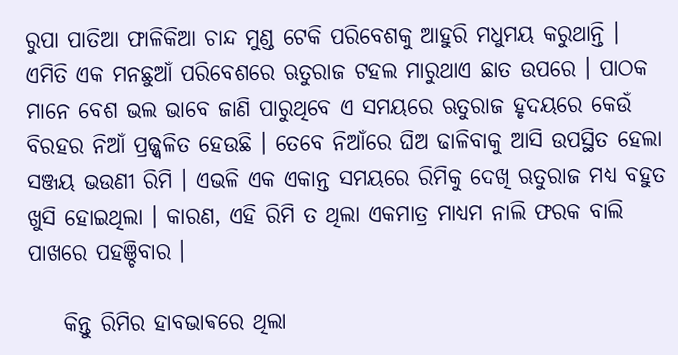ରୁପା ପାତିଆ ଫାଳିକିଆ ଚାନ୍ଦ ମୁଣ୍ଡ ଟେକି ପରିବେଶକୁ ଆହୁରି ମଧୁମୟ କରୁଥାନ୍ତି । ଏମିତି ଏକ ମନଛୁଆଁ ପରିବେଶରେ ଋତୁରାଜ ଟହଲ ମାରୁଥାଏ ଛାତ ଉପରେ । ପାଠକ ମାନେ ବେଶ ଭଲ ଭାବେ ଜାଣି ପାରୁଥିବେ ଏ ସମୟରେ ଋତୁରାଜ ହୃଦୟରେ କେଉଁ ବିରହର ନିଆଁ ପ୍ରଜ୍ଜ୍ୱଳିତ ହେଉଛି । ତେବେ ନିଆଁରେ ଘିଅ ଢାଳିବାକୁ ଆସି ଉପସ୍ଥିତ ହେଲା ସଞ୍ଜୟ ଭଉଣୀ ରିମି । ଏଭଳି ଏକ ଏକାନ୍ତ ସମୟରେ ରିମିକୁ ଦେଖି ଋତୁରାଜ ମଧ୍ୟ ବହୁତ ଖୁସି ହୋଇଥିଲା । କାରଣ, ଏହି ରିମି ତ ଥିଲା ଏକମାତ୍ର ମାଧ୍ୟମ ନାଲି ଫରକ ବାଲି ପାଖରେ ପହଞ୍ଚିବାର ।

    କିନ୍ତୁ ରିମିର ହାବଭାଵରେ ଥିଲା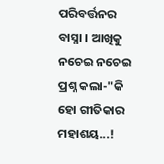ପରିବର୍ତ୍ତନର ବାସ୍ନା । ଆଖିକୁ ନଚେଇ ନଚେଇ ପ୍ରଶ୍ନ କଲା-"କି ହୋ ଗୀତିକାର ମହାଶୟ...!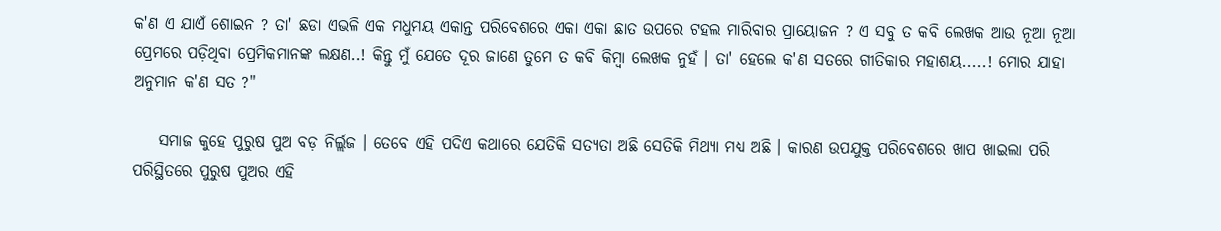କ'ଣ ଏ ଯାଏଁ ଶୋଇନ ? ତା' ଛଡା ଏଭଳି ଏକ ମଧୁମୟ ଏକାନ୍ତ ପରିବେଶରେ ଏକା ଏକା ଛାତ ଉପରେ ଟହଲ ମାରିବାର ପ୍ରାୟୋଜନ ? ଏ ସବୁ ତ କବି ଲେଖକ ଆଉ ନୂଆ ନୂଆ ପ୍ରେମରେ ପଡ଼ିଥିବା ପ୍ରେମିକମାନଙ୍କ ଲକ୍ଷଣ..! କିନ୍ତୁ ମୁଁ ଯେତେ ଦୂର ଜାଣେ ତୁମେ ତ କବି କିମ୍ବା ଲେଖକ ନୁହଁ । ତା' ହେଲେ କ'ଣ ସତରେ ଗୀତିକାର ମହାଶୟ.....! ମୋର ଯାହା ଅନୁମାନ କ'ଣ ସତ ?"

    ସମାଜ କୁହେ ପୁରୁଷ ପୁଅ ବଡ଼ ନିର୍ଲ୍ଲଜ । ତେବେ ଏହି ପଦିଏ କଥାରେ ଯେତିକି ସତ୍ୟତା ଅଛି ସେତିକି ମିଥ୍ୟା ମଧ୍ୟ ଅଛି । କାରଣ ଉପଯୁକ୍ତ ପରିବେଶରେ ଖାପ ଖାଇଲା ପରି ପରିସ୍ଥିତରେ ପୁରୁଷ ପୁଅର ଏହି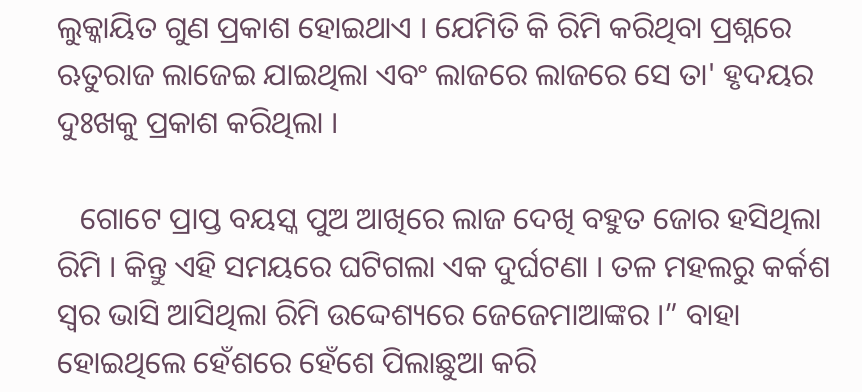ଲୁକ୍କାୟିତ ଗୁଣ ପ୍ରକାଶ ହୋଇଥାଏ । ଯେମିତି କି ରିମି କରିଥିବା ପ୍ରଶ୍ନରେ ଋତୁରାଜ ଲାଜେଇ ଯାଇଥିଲା ଏବଂ ଲାଜରେ ଲାଜରେ ସେ ତା' ହୃଦୟର ଦୁଃଖକୁ ପ୍ରକାଶ କରିଥିଲା ।

   ଗୋଟେ ପ୍ରାପ୍ତ ବୟସ୍କ ପୁଅ ଆଖିରେ ଲାଜ ଦେଖି ବହୁତ ଜୋର ହସିଥିଲା ରିମି । କିନ୍ତୁ ଏହି ସମୟରେ ଘଟିଗଲା ଏକ ଦୁର୍ଘଟଣା । ତଳ ମହଲରୁ କର୍କଶ ସ୍ୱର ଭାସି ଆସିଥିଲା ରିମି ଉଦ୍ଦେଶ୍ୟରେ ଜେଜେମାଆଙ୍କର ।” ବାହା ହୋଇଥିଲେ ହେଁଶରେ ହେଁଶେ ପିଲାଛୁଆ କରି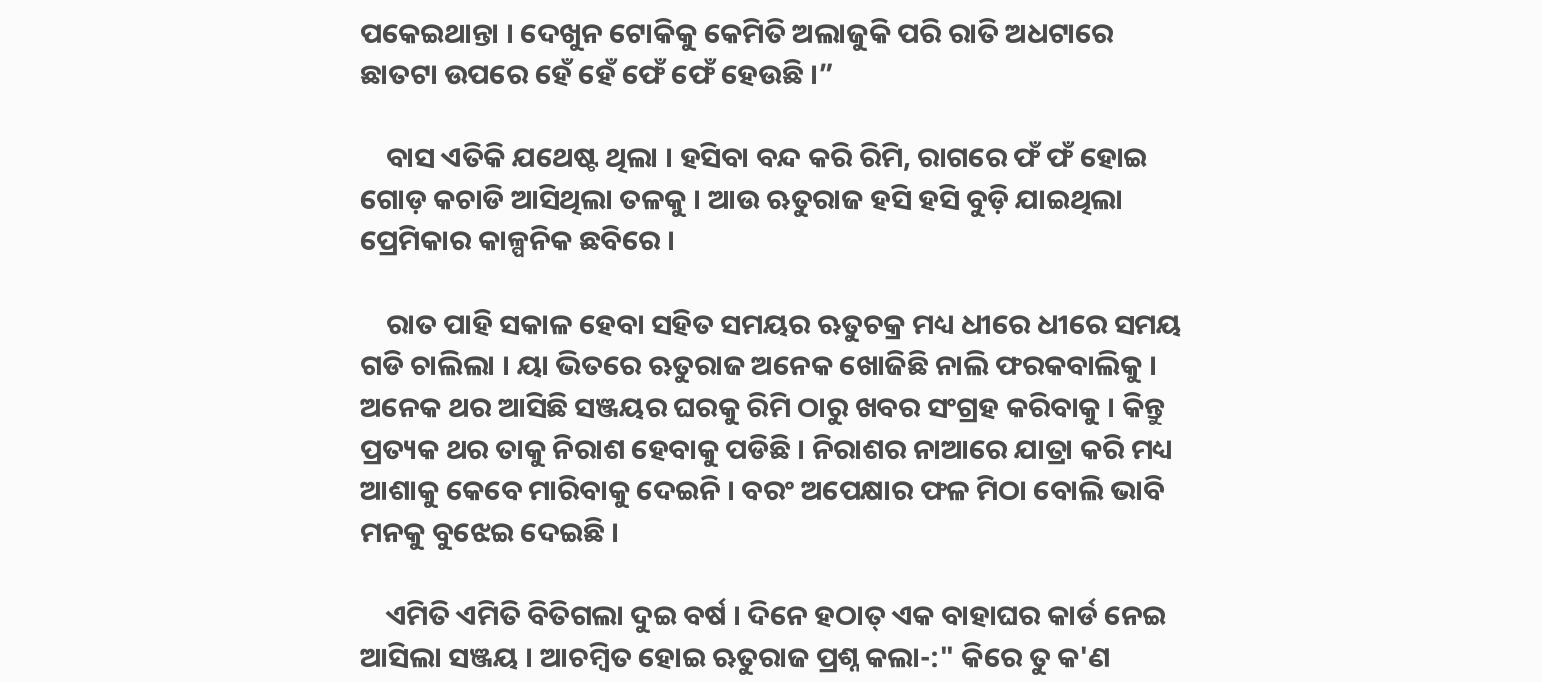ପକେଇଥାନ୍ତା । ଦେଖୁନ ଟୋକିକୁ କେମିତି ଅଲାଜୁକି ପରି ରାତି ଅଧଟାରେ ଛାତଟା ଉପରେ ହେଁ ହେଁ ଫେଁ ଫେଁ ହେଉଛି ।”

    ବାସ ଏତିକି ଯଥେଷ୍ଟ ଥିଲା । ହସିବା ବନ୍ଦ କରି ରିମି, ରାଗରେ ଫଁ ଫଁ ହୋଇ ଗୋଡ଼ କଚାଡି ଆସିଥିଲା ତଳକୁ । ଆଉ ଋତୁରାଜ ହସି ହସି ବୁଡ଼ି ଯାଇଥିଲା ପ୍ରେମିକାର କାଳ୍ପନିକ ଛବିରେ ।

    ରାତ ପାହି ସକାଳ ହେବା ସହିତ ସମୟର ଋତୁଚକ୍ର ମଧ୍ୟ ଧୀରେ ଧୀରେ ସମୟ ଗଡି ଚାଲିଲା । ୟା ଭିତରେ ଋତୁରାଜ ଅନେକ ଖୋଜିଛି ନାଲି ଫରକବାଲିକୁ । ଅନେକ ଥର ଆସିଛି ସଞ୍ଜୟର ଘରକୁ ରିମି ଠାରୁ ଖବର ସଂଗ୍ରହ କରିବାକୁ । କିନ୍ତୁ ପ୍ରତ୍ୟକ ଥର ତାକୁ ନିରାଶ ହେବାକୁ ପଡିଛି । ନିରାଶର ନାଆରେ ଯାତ୍ରା କରି ମଧ୍ୟ ଆଶାକୁ କେବେ ମାରିବାକୁ ଦେଇନି । ବରଂ ଅପେକ୍ଷାର ଫଳ ମିଠା ବୋଲି ଭାବି ମନକୁ ବୁଝେଇ ଦେଇଛି ।

    ଏମିତି ଏମିତି ବିତିଗଲା ଦୁଇ ବର୍ଷ । ଦିନେ ହଠାତ୍ ଏକ ବାହାଘର କାର୍ଡ ନେଇ ଆସିଲା ସଞ୍ଜୟ । ଆଚମ୍ବିତ ହୋଇ ଋତୁରାଜ ପ୍ରଶ୍ନ କଲା-:" କିରେ ତୁ କ'ଣ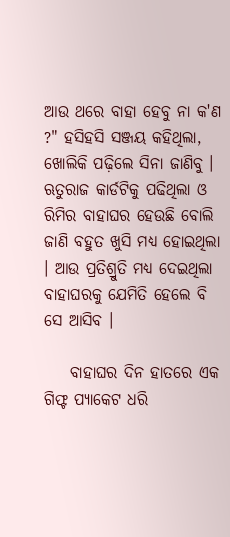ଆଉ ଥରେ ବାହା ହେବୁ ନା କ'ଣ ?" ହସିହସି ସଞ୍ଜୟ କହିଥିଲା, ଖୋଲିକି ପଢ଼ିଲେ ସିନା ଜାଣିବୁ । ଋତୁରାଜ କାର୍ଡଟିକୁ ପଢିଥିଲା ଓ ରିମିର ବାହାଘର ହେଉଛି ବୋଲି ଜାଣି ବହୁତ ଖୁସି ମଧ୍ୟ ହୋଇଥିଲା । ଆଉ ପ୍ରତିଶ୍ରୁତି ମଧ୍ୟ ଦେଇଥିଲା ବାହାଘରକୁ ଯେମିତି ହେଲେ ବି ସେ ଆସିବ ।

    ବାହାଘର ଦିନ ହାତରେ ଏକ ଗିଫ୍ଟ ପ୍ୟାକେଟ ଧରି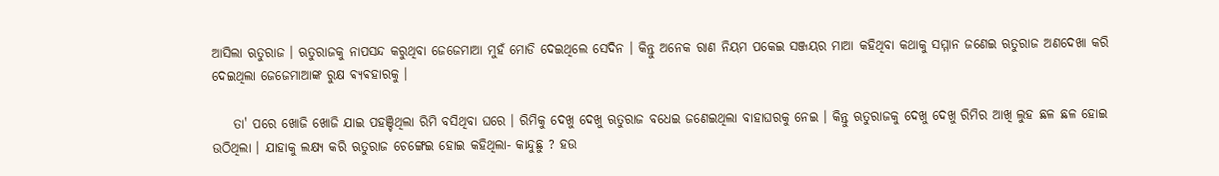ଆସିଲା ଋତୁରାଜ । ଋତୁରାଜକୁ ନାପସନ୍ଦ କରୁଥିବା ଜେଜେମାଆ ମୁହଁ ମୋଡି ଦେଇଥିଲେ ସେଦିନ । କିନ୍ତୁ ଅନେକ ରାଣ ନିୟମ ପକେଇ ସଞ୍ଜୟର ମାଆ କହିଥିବା କଥାକୁ ସମ୍ମାନ ଜଣେଇ ଋତୁରାଜ ଅଣଦେଖା କରି ଦେଇଥିଲା ଜେଜେମାଆଙ୍କ ରୁକ୍ଷ ଵ୍ୟଵହାରକୁ ।

    ତା' ପରେ ଖୋଜି ଖୋଜି ଯାଇ ପହଞ୍ଚିଥିଲା ରିମି ବସିଥିବା ଘରେ । ରିମିକୁ ଦେଖୁ ଦେଖୁ ଋତୁରାଜ ବଧେଇ ଜଣେଇଥିଲା ବାହାଘରକୁ ନେଇ । କିନ୍ତୁ ଋତୁରାଜକୁ ଦେଖୁ ଦେଖୁ ରିମିର ଆଖି ଲୁହ ଛଳ ଛଳ ହୋଇ ଉଠିଥିଲା । ଯାହାକୁ ଲକ୍ଷ୍ୟ କରି ଋତୁରାଜ ଚେଙ୍ଗେଇ ହୋଇ କହିଥିଲା- କାନ୍ଦୁଛୁ ? ହଉ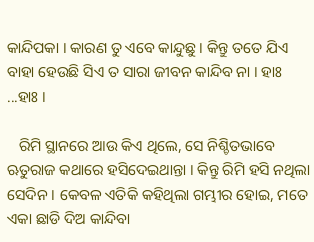କାନ୍ଦିପକା । କାରଣ ତୁ ଏବେ କାନ୍ଦୁଛୁ । କିନ୍ତୁ ତତେ ଯିଏ ବାହା ହେଉଛି ସିଏ ତ ସାରା ଜୀବନ କାନ୍ଦିବ ନା । ହାଃ ...ହାଃ ।

   ରିମି ସ୍ଥାନରେ ଆଉ କିଏ ଥିଲେ, ସେ ନିଶ୍ଚିତଭାବେ ଋତୁରାଜ କଥାରେ ହସିଦେଇଥାନ୍ତା । କିନ୍ତୁ ରିମି ହସି ନଥିଲା ସେଦିନ । କେବଳ ଏତିକି କହିଥିଲା ଗମ୍ଭୀର ହୋଇ, ମତେ ଏକା ଛାଡି ଦିଅ କାନ୍ଦିବା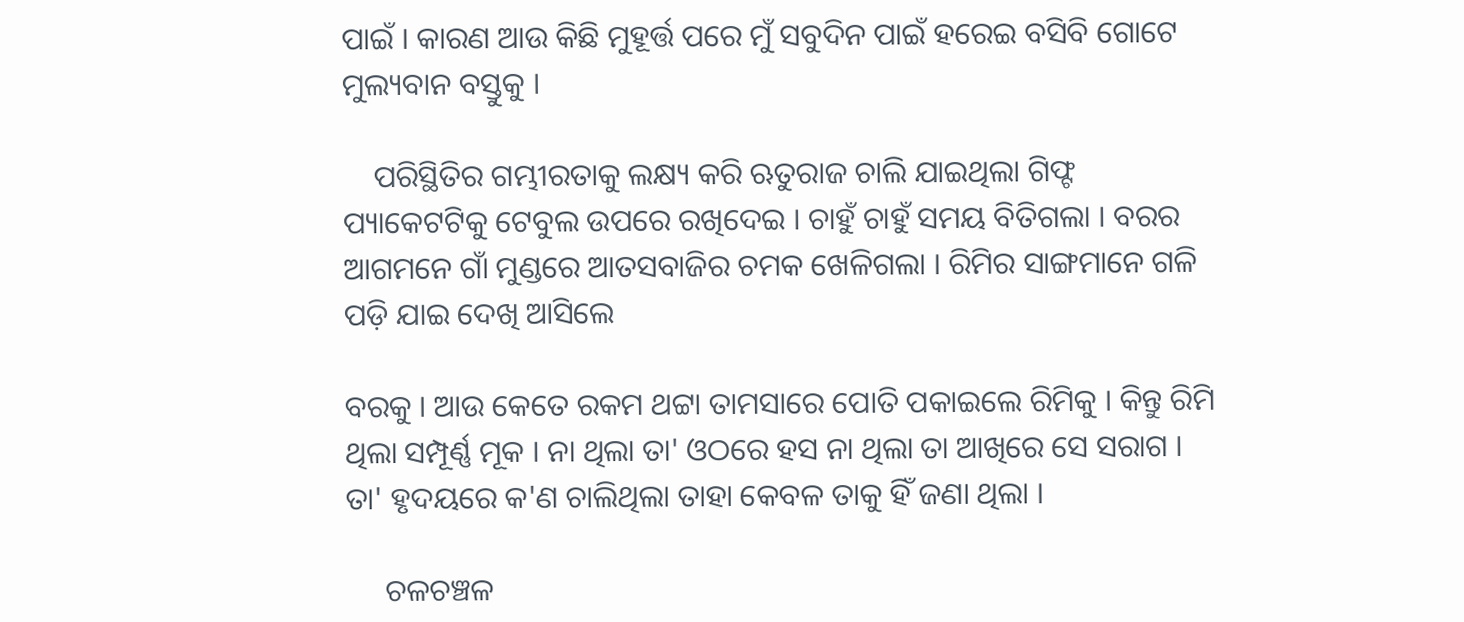ପାଇଁ । କାରଣ ଆଉ କିଛି ମୁହୂର୍ତ୍ତ ପରେ ମୁଁ ସବୁଦିନ ପାଇଁ ହରେଇ ବସିବି ଗୋଟେ ମୁଲ୍ୟବାନ ବସ୍ତୁକୁ ।

    ପରିସ୍ଥିତିର ଗମ୍ଭୀରତାକୁ ଲକ୍ଷ୍ୟ କରି ଋତୁରାଜ ଚାଲି ଯାଇଥିଲା ଗିଫ୍ଟ ପ୍ୟାକେଟଟିକୁ ଟେବୁଲ ଉପରେ ରଖିଦେଇ । ଚାହୁଁ ଚାହୁଁ ସମୟ ବିତିଗଲା । ବରର ଆଗମନେ ଗାଁ ମୁଣ୍ଡରେ ଆତସବାଜିର ଚମକ ଖେଳିଗଲା । ରିମିର ସାଙ୍ଗମାନେ ଗଳି ପଡ଼ି ଯାଇ ଦେଖି ଆସିଲେ

ବରକୁ । ଆଉ କେତେ ରକମ ଥଟ୍ଟା ତାମସାରେ ପୋତି ପକାଇଲେ ରିମିକୁ । କିନ୍ତୁ ରିମି ଥିଲା ସମ୍ପୂର୍ଣ୍ଣ ମୂକ । ନା ଥିଲା ତା' ଓଠରେ ହସ ନା ଥିଲା ତା ଆଖିରେ ସେ ସରାଗ । ତା' ହୃଦୟରେ କ'ଣ ଚାଲିଥିଲା ତାହା କେବଳ ତାକୁ ହିଁ ଜଣା ଥିଲା ।

     ଚଳଚଞ୍ଚଳ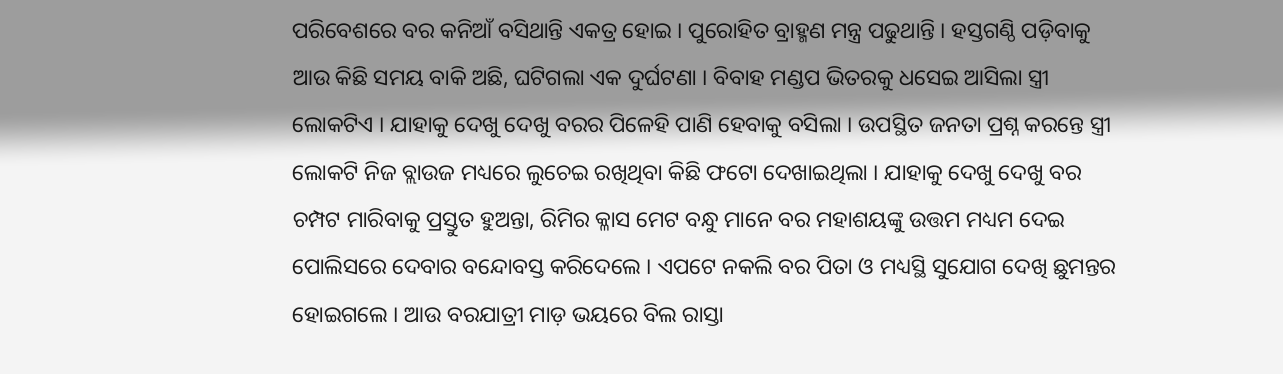ପରିବେଶରେ ବର କନିଆଁ ବସିଥାନ୍ତି ଏକତ୍ର ହୋଇ । ପୁରୋହିତ ବ୍ରାହ୍ମଣ ମନ୍ତ୍ର ପଢୁଥାନ୍ତି । ହସ୍ତଗଣ୍ଠି ପଡ଼ିବାକୁ ଆଉ କିଛି ସମୟ ବାକି ଅଛି, ଘଟିଗଲା ଏକ ଦୁର୍ଘଟଣା । ବିବାହ ମଣ୍ଡପ ଭିତରକୁ ଧସେଇ ଆସିଲା ସ୍ତ୍ରୀ ଲୋକଟିଏ । ଯାହାକୁ ଦେଖୁ ଦେଖୁ ବରର ପିଳେହି ପାଣି ହେବାକୁ ବସିଲା । ଉପସ୍ଥିତ ଜନତା ପ୍ରଶ୍ନ କରନ୍ତେ ସ୍ତ୍ରୀ ଲୋକଟି ନିଜ ବ୍ଲାଉଜ ମଧ୍ୟରେ ଲୁଚେଇ ରଖିଥିବା କିଛି ଫଟୋ ଦେଖାଇଥିଲା । ଯାହାକୁ ଦେଖୁ ଦେଖୁ ବର ଚମ୍ପଟ ମାରିବାକୁ ପ୍ରସ୍ତୁତ ହୁଅନ୍ତା, ରିମିର କ୍ଳାସ ମେଟ ବନ୍ଧୁ ମାନେ ବର ମହାଶୟଙ୍କୁ ଉତ୍ତମ ମଧ୍ୟମ ଦେଇ ପୋଲିସରେ ଦେବାର ବନ୍ଦୋବସ୍ତ କରିଦେଲେ । ଏପଟେ ନକଲି ବର ପିତା ଓ ମଧ୍ୟସ୍ଥି ସୁଯୋଗ ଦେଖି ଛୁମନ୍ତର ହୋଇଗଲେ । ଆଉ ବରଯାତ୍ରୀ ମାଡ଼ ଭୟରେ ବିଲ ରାସ୍ତା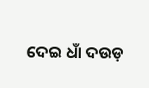ଦେଇ ଧାଁ ଦଉଡ଼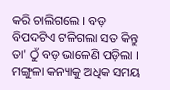କରି ଚାଲିଗଲେ । ବଡ଼ ବିପଦଟିଏ ଟଳିଗଲା ସତ କିନ୍ତୁ ତା' ଠୁଁ ବଡ଼ ଭାଳେଣି ପଡ଼ିଲା । ମଙ୍ଗୁଳା କନ୍ୟାକୁ ଅଧିକ ସମୟ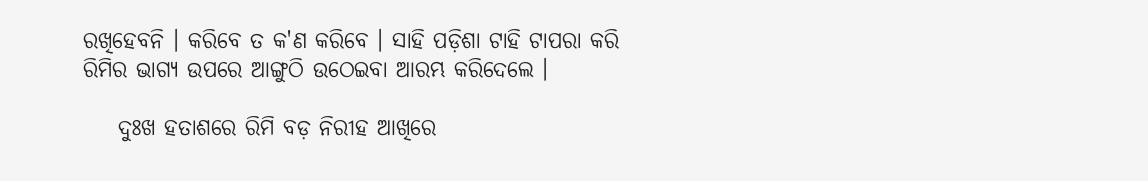ରଖିହେବନି । କରିବେ ତ କ'ଣ କରିବେ । ସାହି ପଡ଼ିଶା ଟାହି ଟାପରା କରି ରିମିର ଭାଗ୍ୟ ଉପରେ ଆଙ୍ଗୁଠି ଉଠେଇବା ଆରମ୍ଭ କରିଦେଲେ ।

    ଦୁଃଖ ହତାଶରେ ରିମି ବଡ଼ ନିରୀହ ଆଖିରେ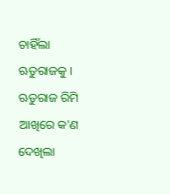ଚାହିଁଲା ଋତୁରାଜକୁ । ଋତୁରାଜ ରିମି ଆଖିରେ କ'ଣ ଦେଖିଲା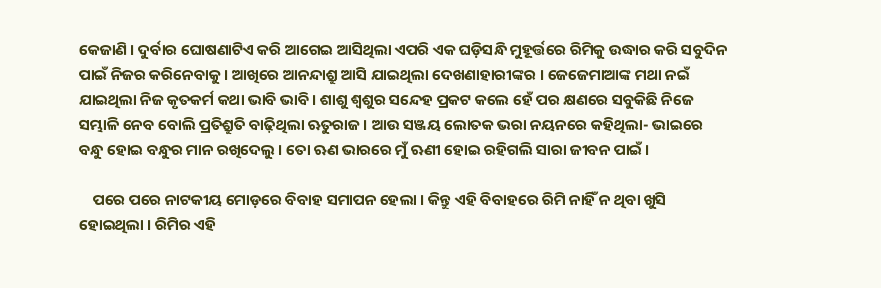କେଜାଣି । ଦୁର୍ବାର ଘୋଷଣାଟିଏ କରି ଆଗେଇ ଆସିଥିଲା ଏପରି ଏକ ଘଡ଼ିସନ୍ଧି ମୁହୂର୍ତ୍ତରେ ରିମିକୁ ଉଦ୍ଧାର କରି ସବୁଦିନ ପାଇଁ ନିଜର କରିନେବାକୁ । ଆଖିରେ ଆନନ୍ଦାଶ୍ରୁ ଆସି ଯାଇଥିଲା ଦେଖଣାହାରୀଙ୍କର । ଜେଜେମାଆଙ୍କ ମଥା ନଇଁ ଯାଇଥିଲା ନିଜ କୃତକର୍ମ କଥା ଭାବି ଭାବି । ଶାଶୁ ଶ୍ୱଶୁର ସନ୍ଦେହ ପ୍ରକଟ କଲେ ହେଁ ପର କ୍ଷଣରେ ସବୁକିଛି ନିଜେ ସମ୍ଭାଳି ନେବ ବୋଲି ପ୍ରତିଶ୍ରୁତି ବାଢ଼ିଥିଲା ଋତୁରାଜ । ଆଉ ସଞ୍ଜୟ ଲୋତକ ଭରା ନୟନରେ କହିଥିଲା- ଭାଇରେ ବନ୍ଧୁ ହୋଇ ବନ୍ଧୁର ମାନ ରଖିଦେଲୁ । ତୋ ଋଣ ଭାରରେ ମୁଁ ଋଣୀ ହୋଇ ରହିଗଲି ସାରା ଜୀବନ ପାଇଁ ।

    ପରେ ପରେ ନାଟକୀୟ ମୋଡ଼ରେ ବିବାହ ସମାପନ ହେଲା । କିନ୍ତୁ ଏହି ବିବାହରେ ରିମି ନାହିଁ ନ ଥିବା ଖୁସି ହୋଇଥିଲା । ରିମିର ଏହି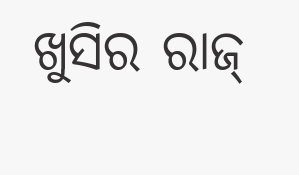ଖୁସିର ରାଜ୍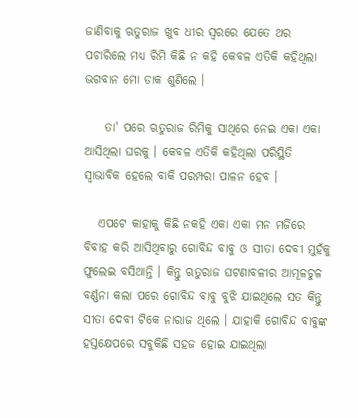ଜାଣିବାକୁ ଋତୁରାଜ ଖୁବ ଧୀର ସ୍ୱରରେ ଯେତେ ଥର ପଚାରିଲେ ମଧ୍ୟ ରିମି କିଛି ନ କହି କେବଳ ଏତିକି କହିଥିଲା ଭଗବାନ ମୋ ଡାକ ଶୁଣିଲେ ।

    ତା' ପରେ ଋତୁରାଜ ରିମିକୁ ସାଥିରେ ନେଇ ଏକା ଏକା ଆସିଥିଲା ଘରକୁ । କେବଳ ଏତିକି କହିଥିଲା ପରିସ୍ଥିତି ସ୍ୱାଭାବିକ ହେଲେ ବାକି ପରମ୍ପରା ପାଳନ ହେବ ।

   ଏପଟେ କାହାକୁ କିଛି ନକହି ଏକା ଏକା ମନ ମର୍ଜିରେ ବିବାହ କରି ଆସିଥିବାରୁ ଗୋବିନ୍ଦ ବାବୁ ଓ ସୀତା ଦେବୀ ମୁହଁକୁ ଫୁଲେଇ ବସିଥାନ୍ତି । କିନ୍ତୁ ଋତୁରାଜ ଘଟଣାବଳୀର ଆମୂଳଚୁଳ ବର୍ଣ୍ଣନା କଲା ପରେ ଗୋବିନ୍ଦ ବାବୁ ବୁଝି ଯାଇଥିଲେ ସତ କିନ୍ତୁ ସୀତା ଦେବୀ ଟିକେ ନାରାଜ ଥିଲେ । ଯାହାକି ଗୋବିନ୍ଦ ବାବୁଙ୍କ ହସ୍ତକ୍ଷେପରେ ସବୁକିଛି ସହଜ ହୋଇ ଯାଇଥିଲା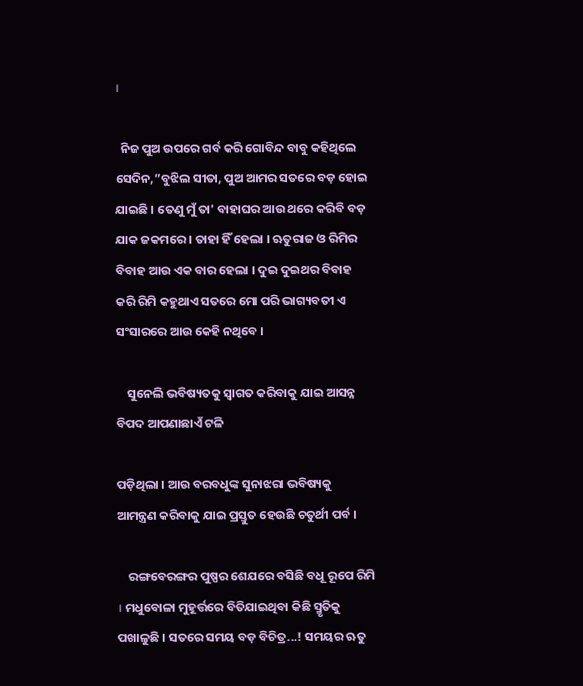।

  ନିଜ ପୁଅ ଉପରେ ଗର୍ବ କରି ଗୋବିନ୍ଦ ବାବୁ କହିଥିଲେ ସେଦିନ,”ବୁଝିଲ ସୀତା, ପୁଅ ଆମର ସତରେ ବଡ଼ ହୋଇ ଯାଇଛି । ତେଣୁ ମୁଁ ତା' ବାହାଘର ଆଉ ଥରେ କରିବି ବଡ଼ ଯାକ ଜକମରେ । ତାହା ହିଁ ହେଲା । ଋତୁରାଜ ଓ ରିମିର ବିବାହ ଆଉ ଏକ ବାର ହେଲା । ଦୁଇ ଦୁଇଥର ବିବାହ କରି ରିମି କହୁଥାଏ ସତରେ ମୋ ପରି ଭାଗ୍ୟବତୀ ଏ ସଂସାରରେ ଆଉ କେହି ନଥିବେ ।

    ସୁନେଲି ଭବିଷ୍ୟତକୁ ସ୍ୱାଗତ କରିବାକୁ ଯାଇ ଆସନ୍ନ ବିପଦ ଆପଣାଛାଏଁ ଟଳି

ପଡ଼ିଥିଲା । ଆଉ ବରବଧୁଙ୍କ ସୁନାଝରା ଭବିଷ୍ୟକୁ ଆମନ୍ତ୍ରଣ କରିବାକୁ ଯାଇ ପ୍ରସ୍ତୁତ ହେଉଛି ଚତୁର୍ଥୀ ପର୍ବ ।

    ରଙ୍ଗବେରଙ୍ଗର ପୁଷ୍ପର ଶେଯରେ ବସିଛି ବଧୂ ରୂପେ ରିମି । ମଧୁବୋଳା ମୁହୂର୍ତ୍ତରେ ବିତିଯାଇଥିବା କିଛି ସ୍ମୃତିକୁ ପଖାଳୁଛି । ସତରେ ସମୟ ବଡ଼ ବିଚିତ୍ର...! ସମୟର ଋତୁ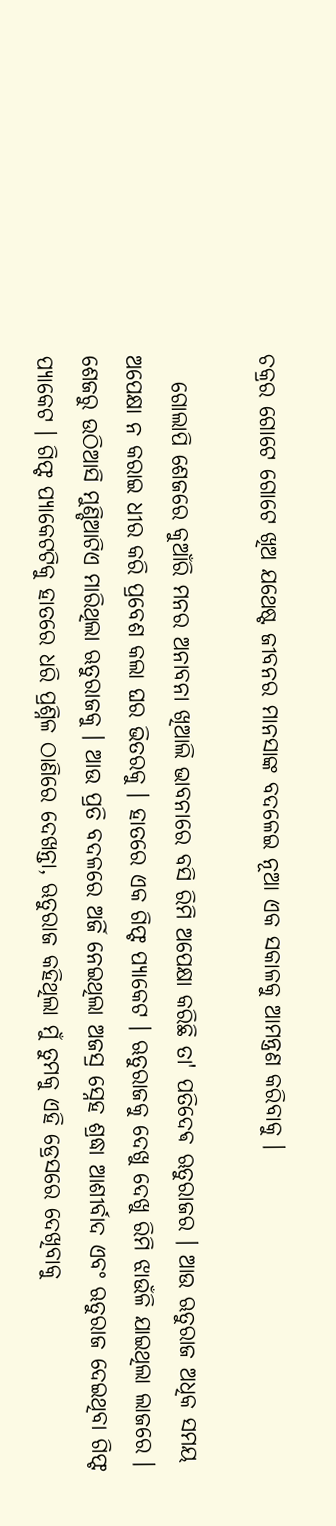ଚକ୍ରର ଗୋଟେ ଗୋଟେ ଖିଅ ଯଥେଷ୍ଟ ଜୀବନର ମାନସାଙ୍କ ବଦଳେଇ ନୂଆ ଏକ ସକାଳକୁ ଆମନ୍ତ୍ରଣ କରିବାକୁ ।

   ଗୋଲାପି ଶେଜରେ କୁଆଁରି ମନର ଅନାବନା ଖିଆଲି ଭାବନାରେ ବସି ରିମି ଅପେକ୍ଷା କରିଛି ତା' ପତିଦେଵ ଋତୁରାଜର । ଆଉ ଋତୁରାଜ ଅଧିକ ସମୟ ଅପେକ୍ଷା ନ କରାଇ ଧୀର କରି ପ୍ରବେଶ କଲା ଘର ଭିତରକୁ । ହାତରେ ଏକ ଗିଫ୍ଟ ପ୍ୟାକେଟ । ଋତୁରାଜକୁ ଦେଖୁ ଦେଖୁ ରିମି ଝାଉଁଳି ଯାଇଥିଲା ଲାଜରେ । ଶେଜରୁ ଉଠିଆସି ମୁଣ୍ଡିଆଟିଏ ମାରିଥିଲା ଋତୁରାଜକୁ । ଆଉ ପ୍ରତି ବଦଳରେ ଅର୍ଜି ନେଇଥିଲା ଅଜସ୍ର ସ୍ନେହ ଶ୍ରଦ୍ଧା ଆଶୀର୍ବାଦ ଏବଂ ଋତୁରାଜ ଦେଇଥିବା ଗିଫ୍ଟ ପ୍ୟାକେଟ । ଗିଫ୍ଟ ପ୍ୟାକେଟଟିକୁ ହାତରେ ଧରି ପ୍ରଶ୍ନିଳ ଠାଣିରେ ଦେଖନ୍ତା, ଋତୁରାଜ କହିଥିଲା ମୁଁ ତୁମକୁ ଏହି ଡ୍ରେସରେ ଦେଖିବାକୁ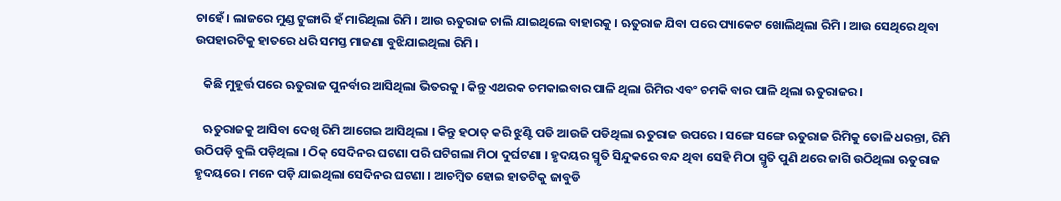ଚାହେଁ । ଲାଜରେ ମୁଣ୍ଡ ଟୁଙ୍ଗାରି ହଁ ମାରିଥିଲା ରିମି । ଆଉ ଋତୁରାଜ ଚାଲି ଯାଇଥିଲେ ବାହାରକୁ । ଋତୁରାଜ ଯିବା ପରେ ପ୍ୟାକେଟ ଖୋଲିଥିଲା ରିମି । ଆଉ ସେଥିରେ ଥିବା ଉପହାରଟିକୁ ହାତରେ ଧରି ସମସ୍ତ ମାଜଣା ବୁଝିଯାଇଥିଲା ରିମି ।

   କିଛି ମୁହୂର୍ତ୍ତ ପରେ ଋତୁରାଜ ପୁନର୍ବାର ଆସିଥିଲା ଭିତରକୁ । କିନ୍ତୁ ଏଥରକ ଚମକାଇବାର ପାଳି ଥିଲା ରିମିର ଏବଂ ଚମକି ବାର ପାଳି ଥିଲା ଋତୁରାଜର ।

   ଋତୁରାଜକୁ ଆସିବା ଦେଖି ରିମି ଆଗେଇ ଆସିଥିଲା । କିନ୍ତୁ ହଠାତ୍ କରି ଝୁଣ୍ଟି ପଡି ଆଉଜି ପଡିଥିଲା ଋତୁରାଜ ଉପରେ । ସଙ୍ଗେ ସଙ୍ଗେ ଋତୁରାଜ ରିମିକୁ ତୋଳି ଧରନ୍ତା, ରିମି ଉଠିପଡ଼ି ବୁଲି ପଡ଼ିଥିଲା । ଠିକ୍ ସେଦିନର ଘଟଣା ପରି ଘଟିଗଲା ମିଠା ଦୁର୍ଘଟଣା । ହୃଦୟର ସ୍ମୃତି ସିନ୍ଦୁକରେ ବନ୍ଦ ଥିବା ସେହି ମିଠା ସ୍ମୃତି ପୁଣି ଥରେ ଜାଗି ଉଠିଥିଲା ଋତୁରାଜ ହୃଦୟରେ । ମନେ ପଡ଼ି ଯାଇଥିଲା ସେଦିନର ଘଟଣା । ଆଚମ୍ବିତ ହୋଇ ହାତଟିକୁ ଜାବୁଡି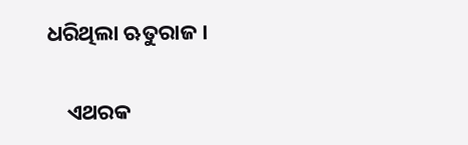ଧରିଥିଲା ଋତୁରାଜ ।

    ଏଥରକ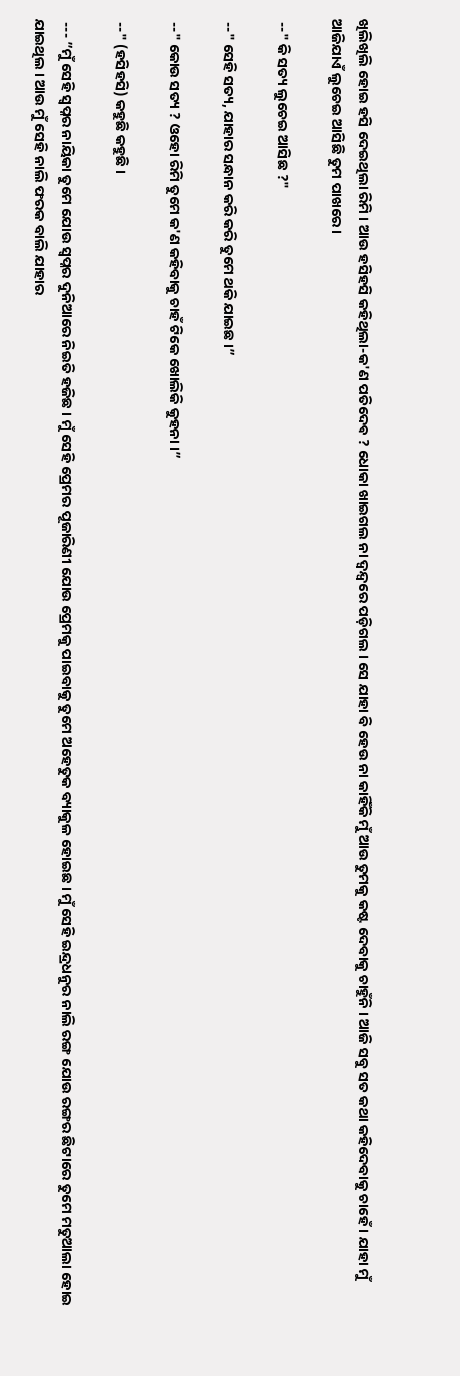ଖିଲିଖିଲି ହୋଇ ହସି ଦେଇଥିଲା ରିମି । ଆଉ ହସିହସି କହିଥିଲା-କ'ଣ ପତିଦେଵ ? ଧୋକା ଖାଇଗଲ ନା ଦ୍ଵନ୍ଦ୍ୱରେ ପଡ଼ିଗଲ । ସେ ଯାହା ବି ହେଉ ନା କାହିଁକି ମୁଁ ଆଉ ତୁମକୁ କଷ୍ଟ ଦେବାକୁ ଚାହୁଁନି । ଆଜି ସବୁ ସତ କଥା କହିଦେବାକୁ ଚାହେଁ । ଯାହା ମୁଁ ଆଜିଯାଏଁ ଲୁଚେଇ ଆସିଛି ତୁମ ପାଖରେ ।

 --" କି ସତ୍ୟ ଲୁଚେଇ ଆସିଛ ?"

 --" ସେହି ସତ୍ୟ, ଯାହାର ସନ୍ଧାନ କରି କରି ତୁମେ ଥକି ଯାଇଛ ।”

 --" କୋଉ ସତ୍ୟ ? ଓହୋ ରିମି ତୁମେ କ'ଣ କହିବାକୁ ଚାହଁ ଟିକେ ଖୋଲିକି କୁହନା ।”

 --" (ହସିହସି) କହୁଛି କହୁଛି ।

 --- ”ମୁଁ ସେହି ସ୍ୱପ୍ନର ନାୟିକା ତୁମେ ଯୋଉ ସ୍ୱପ୍ନର ଦୁନିଆରେ ନିଇତି ହଜିଛ । ମୁଁ ସେହି ପ୍ରେମର ପୂଜାରିଣୀ ଯୋଉ ପ୍ରେମକୁ ପାଇବାକୁ ତୁମେ ଅହେତୁକ ବ୍ୟାକୁଳ ହୋଇଛ । ମୁଁ ସେହି ଇନ୍ଦ୍ରଧନୁର ନାଲି ରଙ୍ଗ ଯୋଉ ରଙ୍ଗର ଛିଟାରେ ତୁମେ ମତୁଆଲା ହୋଇ ଯାଇଥିଲ । ଆଉ ମୁଁ ସେହି ନାଲି ଫରକ ବାଲି ଯାହାର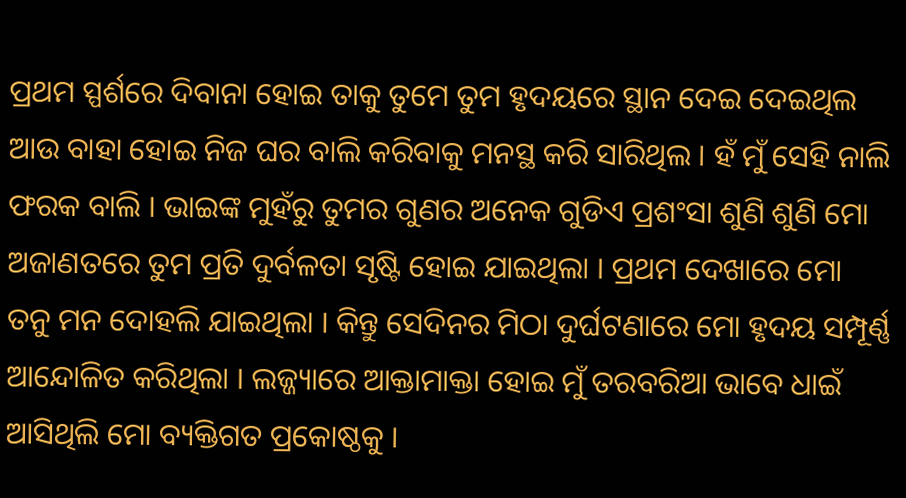ପ୍ରଥମ ସ୍ପର୍ଶରେ ଦିବାନା ହୋଇ ତାକୁ ତୁମେ ତୁମ ହୃଦୟରେ ସ୍ଥାନ ଦେଇ ଦେଇଥିଲ ଆଉ ବାହା ହୋଇ ନିଜ ଘର ବାଲି କରିବାକୁ ମନସ୍ଥ କରି ସାରିଥିଲ । ହଁ ମୁଁ ସେହି ନାଲି ଫରକ ବାଲି । ଭାଇଙ୍କ ମୁହଁରୁ ତୁମର ଗୁଣର ଅନେକ ଗୁଡିଏ ପ୍ରଶଂସା ଶୁଣି ଶୁଣି ମୋ ଅଜାଣତରେ ତୁମ ପ୍ରତି ଦୁର୍ବଳତା ସୃଷ୍ଟି ହୋଇ ଯାଇଥିଲା । ପ୍ରଥମ ଦେଖାରେ ମୋ ତନୁ ମନ ଦୋହଲି ଯାଇଥିଲା । କିନ୍ତୁ ସେଦିନର ମିଠା ଦୁର୍ଘଟଣାରେ ମୋ ହୃଦୟ ସମ୍ପୂର୍ଣ୍ଣ ଆନ୍ଦୋଳିତ କରିଥିଲା । ଲଜ୍ଜ୍ୟାରେ ଆକ୍ତାମାକ୍ତା ହୋଇ ମୁଁ ତରବରିଆ ଭାବେ ଧାଇଁ ଆସିଥିଲି ମୋ ବ୍ୟକ୍ତିଗତ ପ୍ରକୋଷ୍ଠକୁ ।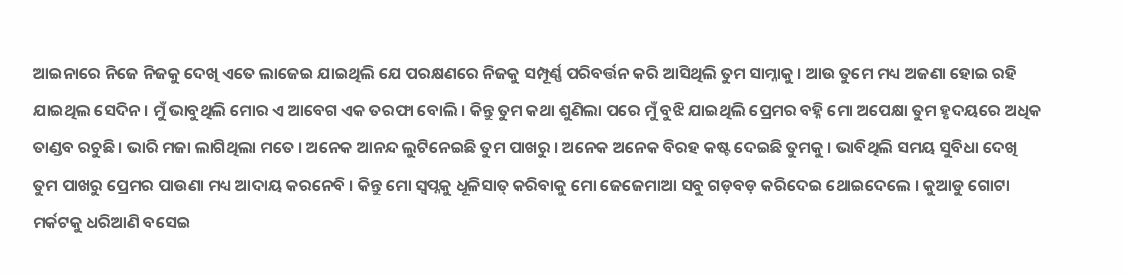ଆଇନାରେ ନିଜେ ନିଜକୁ ଦେଖି ଏତେ ଲାଜେଇ ଯାଇଥିଲି ଯେ ପରକ୍ଷଣରେ ନିଜକୁ ସମ୍ପୂର୍ଣ୍ଣ ପରିବର୍ତ୍ତନ କରି ଆସିଥିଲି ତୁମ ସାମ୍ନାକୁ । ଆଉ ତୁମେ ମଧ୍ୟ ଅଜଣା ହୋଇ ରହି ଯାଇଥିଲ ସେଦିନ । ମୁଁ ଭାବୁଥିଲି ମୋର ଏ ଆବେଗ ଏକ ତରଫା ବୋଲି । କିନ୍ତୁ ତୁମ କଥା ଶୁଣିଲା ପରେ ମୁଁ ବୁଝି ଯାଇଥିଲି ପ୍ରେମର ବହ୍ନି ମୋ ଅପେକ୍ଷା ତୁମ ହୃଦୟରେ ଅଧିକ ତାଣ୍ଡବ ରଚୁଛି । ଭାରି ମଜା ଲାଗିଥିଲା ମତେ । ଅନେକ ଆନନ୍ଦ ଲୁଟିନେଇଛି ତୁମ ପାଖରୁ । ଅନେକ ଅନେକ ବିରହ କଷ୍ଟ ଦେଇଛି ତୁମକୁ । ଭାବିଥିଲି ସମୟ ସୁବିଧା ଦେଖି ତୁମ ପାଖରୁ ପ୍ରେମର ପାଉଣା ମଧ୍ୟ ଆଦାୟ କରନେବି । କିନ୍ତୁ ମୋ ସ୍ୱପ୍ନକୁ ଧୂଳିସାତ୍ କରିବାକୁ ମୋ ଜେଜେମାଆ ସବୁ ଗଡ଼ବଡ଼ କରିଦେଇ ଥୋଇଦେଲେ । କୁଆଡୁ ଗୋଟା ମର୍କଟକୁ ଧରିଆଣି ବସେଇ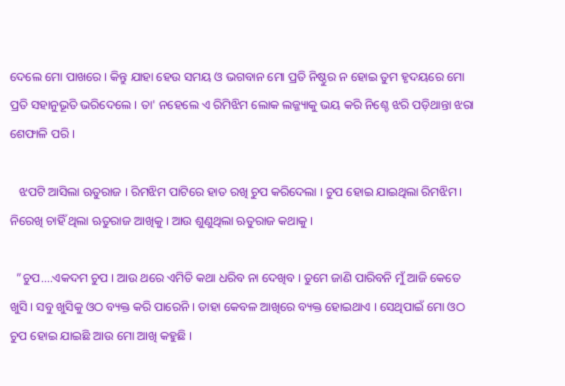ଦେଲେ ମୋ ପାଖରେ । କିନ୍ତୁ ଯାହା ହେଉ ସମୟ ଓ ଭଗବାନ ମୋ ପ୍ରତି ନିଷ୍ଠୁର ନ ହୋଇ ତୁମ ହୃଦୟରେ ମୋ ପ୍ରତି ସହାନୁଭୂତି ଭରିଦେଲେ । ତା' ନହେଲେ ଏ ରିମିଝିମ ଲୋକ ଲଜ୍ଜ୍ୟାକୁ ଭୟ କରି ନିଶ୍ଚେ ଝରି ପଡ଼ିଥାନ୍ତା ଝରା ଶେଫାଳି ପରି ।

   ଝପଟି ଆସିଲା ଋତୁରାଜ । ରିମଝିମ ପାଟିରେ ହାତ ରଖି ଚୁପ କରିଦେଲା । ଚୁପ ହୋଇ ଯାଇଥିଲା ରିମଝିମ । ନିରେଖି ଚାହିଁ ଥିଲା ଋତୁରାଜ ଆଖିକୁ । ଆଉ ଶୁଣୁଥିଲା ଋତୁରାଜ କଥାକୁ ।

  ”ଚୁପ....ଏକଦମ ଚୁପ । ଆଉ ଥରେ ଏମିତି କଥା ଧରିବ ନା ଦେଖିବ । ତୁମେ ଜାଣି ପାରିବନି ମୁଁ ଆଜି କେତେ ଖୁସି । ସବୁ ଖୁସିକୁ ଓଠ ବ୍ୟକ୍ତ କରି ପାରେନି । ତାହା କେବଳ ଆଖିରେ ବ୍ୟକ୍ତ ହୋଇଥାଏ । ସେଥିପାଇଁ ମୋ ଓଠ ଚୁପ ହୋଇ ଯାଇଛି ଆଉ ମୋ ଆଖି କହୁଛି ।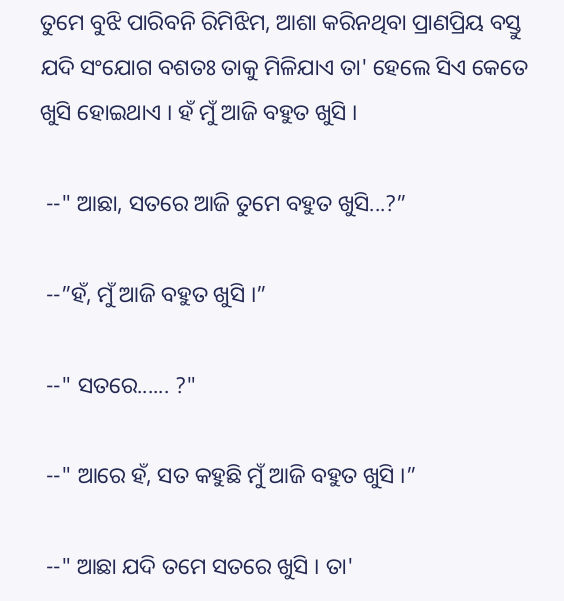ତୁମେ ବୁଝି ପାରିବନି ରିମିଝିମ, ଆଶା କରିନଥିବା ପ୍ରାଣପ୍ରିୟ ବସ୍ତୁ ଯଦି ସଂଯୋଗ ବଶତଃ ତାକୁ ମିଳିଯାଏ ତା' ହେଲେ ସିଏ କେତେ ଖୁସି ହୋଇଥାଏ । ହଁ ମୁଁ ଆଜି ବହୁତ ଖୁସି ।

 --" ଆଛା, ସତରେ ଆଜି ତୁମେ ବହୁତ ଖୁସି...?”

 --”ହଁ, ମୁଁ ଆଜି ବହୁତ ଖୁସି ।”

 --" ସତରେ...... ?"

 --" ଆରେ ହଁ, ସତ କହୁଛି ମୁଁ ଆଜି ବହୁତ ଖୁସି ।”

 --" ଆଛା ଯଦି ତମେ ସତରେ ଖୁସି । ତା'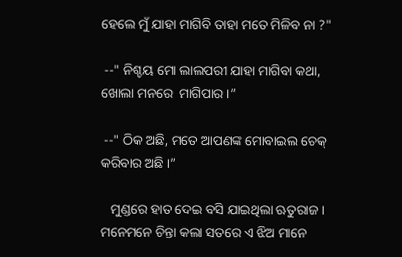ହେଲେ ମୁଁ ଯାହା ମାଗିବି ତାହା ମତେ ମିଳିବ ନା ?"

 --" ନିଶ୍ଚୟ ମୋ ଲାଲପରୀ ଯାହା ମାଗିବା କଥା, ଖୋଲା ମନରେ  ମାଗିପାର ।”

 --" ଠିକ ଅଛି, ମତେ ଆପଣଙ୍କ ମୋବାଇଲ ଚେକ୍ କରିବାର ଅଛି ।”

   ମୁଣ୍ଡରେ ହାତ ଦେଇ ବସି ଯାଇଥିଲା ଋତୁରାଜ । ମନେମନେ ଚିନ୍ତା କଲା ସତରେ ଏ ଝିଅ ମାନେ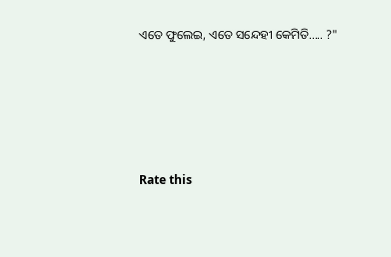ଏତେ ଫୁଲେଇ, ଏତେ ସନ୍ଦେହୀ କେମିତି..... ?"






Rate this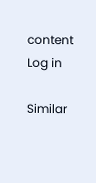content
Log in

Similar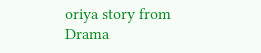oriya story from Drama